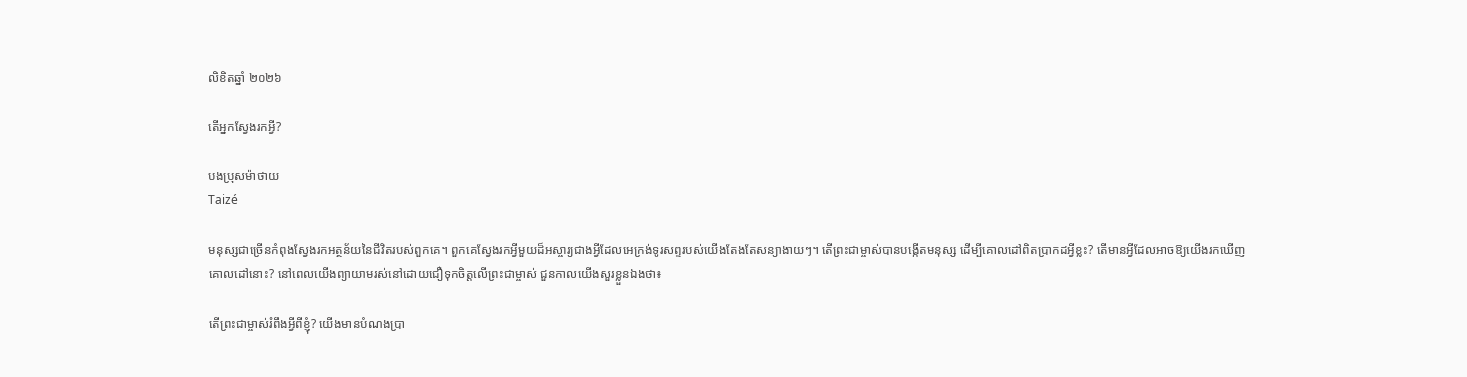លិខិតឆ្នាំ ២០២៦

តើអ្នកស្វែងរកអ្វី?

បងប្រុសម៉ាថាយ
Taizé

មនុស្សជាច្រើនកំពុងស្វែងរកអត្ថន័យនៃជីវិតរបស់ពួកគេ។ ពួកគេស្វែងរកអ្វីមួយដ៏អស្ចារ្យជាងអ្វីដែលអេក្រង់ទូរសព្ទរបស់យើងតែងតែសន្យាងាយៗ។ តើព្រះជាម្ចាស់បានបង្កើតមនុស្ស ដើម្បីគោលដៅពិតប្រាកដអ្វីខ្លះ? តើមានអ្វីដែលអាចឱ្យយើងរកឃើញគោលដៅនោះ? នៅពេលយើងព្យាយាមរស់នៅដោយជឿទុកចិត្តលើព្រះជាម្ចាស់ ជួនកាលយើងសួរខ្លួនឯងថា៖

តើព្រះជាម្ចាស់រំពឹងអ្វីពីខ្ញុំ? យើងមានបំណងប្រា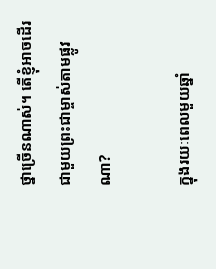ថ្នាច្រើនណាស់។ តើខ្ញុំអាចដើរជាមួយព្រះជាម្ចាស់តាមផ្លូវណា?

ក្នុងរយៈពេលមួយឆ្នាំ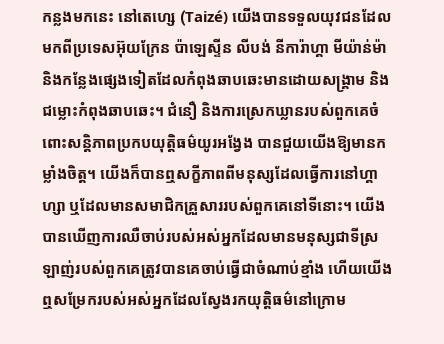កន្លងមកនេះ នៅតេហ្សេ (Taizé) យើងបានទទួលយុវជនដែលមកពីប្រទេសអ៊ុយក្រែន ប៉ាឡេស្ទីន លីបង់ នីការ៉ាហ្គា មីយ៉ាន់ម៉ា និងកន្លែងផ្សេងទៀតដែលកំពុងឆាបឆេះមានដោយសង្គ្រាម និងជម្លោះកំពុងឆាបឆេះ។ ជំនឿ និងការស្រេកឃ្លានរបស់ពួកគេចំពោះសន្តិភាពប្រកបយុត្តិធម៌យូរអង្វែង បានជួយយើងឱ្យមានកម្លាំងចិត្ត។ យើងក៏បានឮសក្ខីភាពពីមនុស្សដែលធ្វើការនៅហ្គាហ្សា ឬដែលមានសមាជិកគ្រួសាររបស់ពួកគេនៅទីនោះ។ យើងបានឃើញការឈឺចាប់របស់អស់អ្នកដែលមានមនុស្សជាទីស្រឡាញ់របស់ពួកគេត្រូវបានគេចាប់ធ្វើជាចំណាប់ខ្មាំង ហើយយើងឮសម្រែករបស់អស់អ្នកដែលស្វែងរកយុត្តិធម៌នៅក្រោម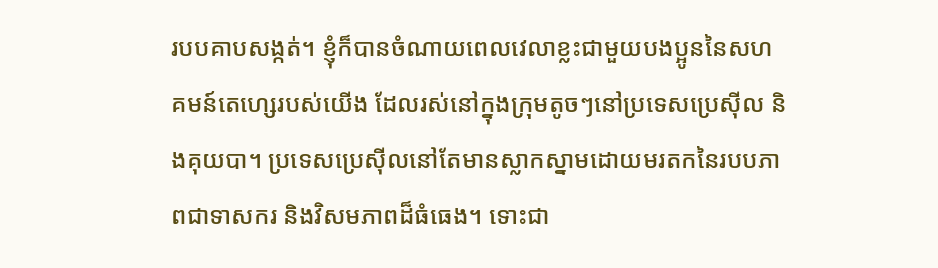របបគាបសង្កត់។ ខ្ញុំក៏បានចំណាយពេលវេលាខ្លះជាមួយបងប្អូននៃសហគមន៍តេហ្សេរបស់យើង ដែលរស់នៅក្នុងក្រុមតូចៗនៅប្រទេសប្រេស៊ីល និងគុយបា។ ប្រទេសប្រេស៊ីលនៅតែមានស្លាកស្នាមដោយមរតកនៃរបបភាពជាទាសករ និងវិសមភាពដ៏ធំធេង។ ទោះជា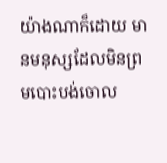យ៉ាងណាក៏ដោយ មានមនុស្សដែលមិនព្រមបោះបង់ចោល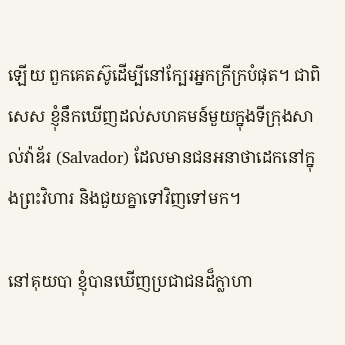ឡើយ ពួកគេតស៊ូដើម្បីនៅក្បែរអ្នកក្រីក្របំផុត។ ជាពិសេស ខ្ញុំនឹកឃើញដល់សហគមន៍មួយក្នុងទីក្រុងសាល់វ៉ាឌ័រ (Salvador) ដែលមានជនអនាថាដេកនៅក្នុងព្រះវិហារ និងជួយគ្នាទៅវិញទៅមក។

នៅគុយបា ខ្ញុំបានឃើញប្រជាជនដ៏ក្លាហា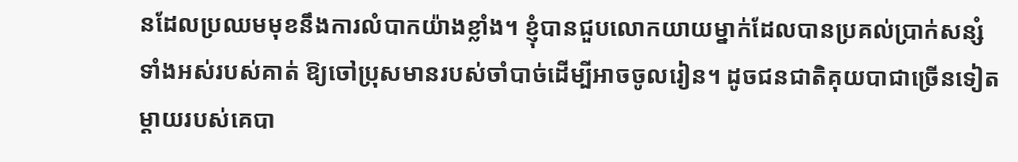នដែលប្រឈមមុខនឹងការលំបាកយ៉ាងខ្លាំង។ ខ្ញុំបានជួបលោកយាយម្នាក់ដែលបានប្រគល់ប្រាក់សន្សំទាំងអស់របស់គាត់ ឱ្យចៅប្រុសមានរបស់ចាំបាច់ដើម្បីអាចចូលរៀន។ ដូចជនជាតិគុយបាជាច្រើនទៀត ម្តាយរបស់គេបា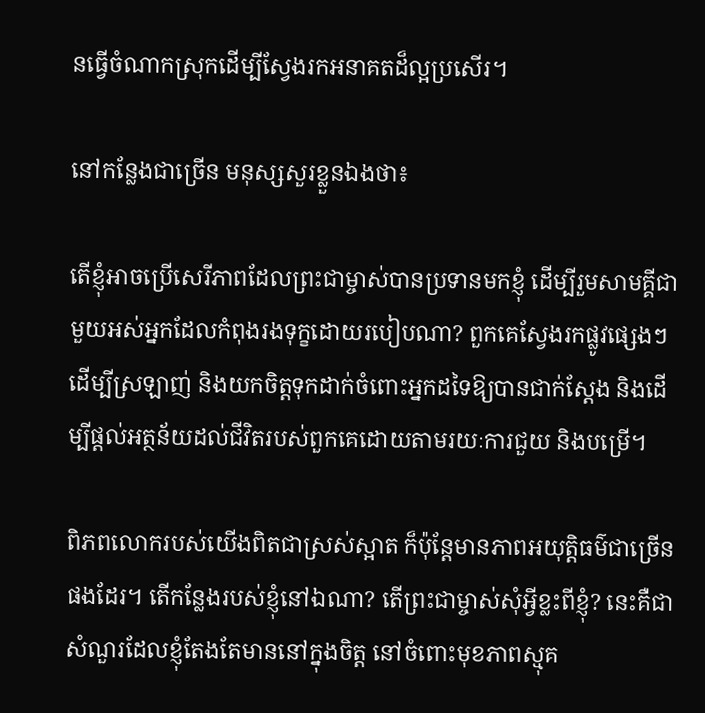នធ្វើចំណាកស្រុកដើម្បីស្វែងរកអនាគតដ៏ល្អប្រសើរ។

នៅកន្លែងជាច្រើន មនុស្សសួរខ្លួនឯងថា៖

តើខ្ញុំអាចប្រើសេរីភាពដែលព្រះជាម្ចាស់បានប្រទានមកខ្ញុំ ដើម្បីរួមសាមគ្គីជាមួយអស់អ្នកដែលកំពុងរងទុក្ខដោយរបៀបណា? ពួកគេស្វែងរកផ្លូវផ្សេងៗដើម្បីស្រឡាញ់ និងយកចិត្តទុកដាក់ចំពោះអ្នកដទៃឱ្យបានជាក់ស្ដែង និងដើម្បីផ្តល់អត្ថន័យដល់ជីវិតរបស់ពួកគេដោយតាមរយៈការជួយ និងបម្រើ។

ពិភពលោករបស់យើងពិតជាស្រស់ស្អាត ក៏ប៉ុន្តែមានភាពអយុត្តិធម៌ជាច្រើនផងដែរ។ តើកន្លែងរបស់ខ្ញុំនៅឯណា? តើព្រះជាម្ចាស់សុំអ្វីខ្លះពីខ្ញុំ? នេះគឺជាសំណួរដែលខ្ញុំតែងតែមាននៅក្នុងចិត្ត នៅចំពោះមុខភាពស្មុគ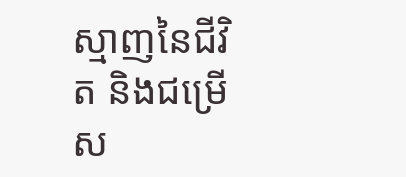ស្មាញនៃជីវិត និងជម្រើស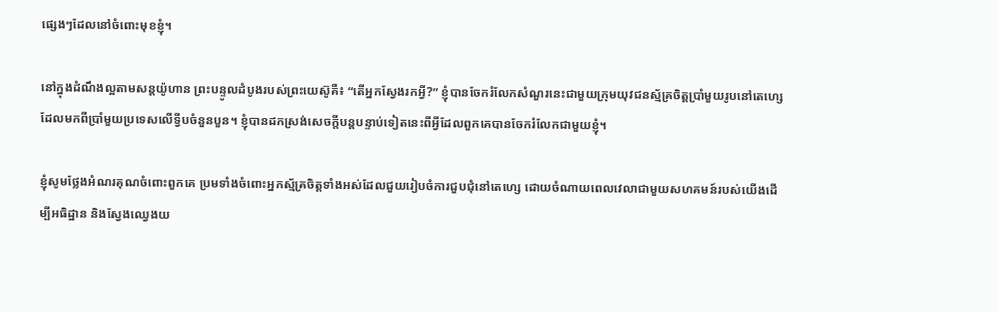ផ្សេងៗដែលនៅចំពោះមុខខ្ញុំ។

នៅក្នុងដំណឹងល្អតាមសន្តយ៉ូហាន ព្រះបន្ទូលដំបូងរបស់ព្រះយេស៊ូគឺ៖ “តើអ្នកស្វែងរកអ្វី?” ខ្ញុំបានចែករំលែកសំណួរនេះជាមួយក្រុមយុវជនស្ម័គ្រចិត្តប្រាំមួយរូបនៅតេហ្សេ ដែលមកពីប្រាំមួយប្រទេសលើទ្វីបចំនួនបួន។ ខ្ញុំបានដកស្រង់សេចក្តីបន្តបន្ទាប់ទៀតនេះពីអ្វីដែលពួកគេបានចែករំលែកជាមួយខ្ញុំ។

ខ្ញុំសូមថ្លែងអំណរគុណចំពោះពួកគេ ប្រមទាំងចំពោះអ្នកស្ម័គ្រចិត្តទាំងអស់ដែលជួយរៀបចំការជួបជុំនៅតេហ្សេ ដោយចំណាយពេលវេលាជាមួយសហគមន៍របស់យើងដើម្បីអធិដ្ឋាន និងស្វែងឈ្វេងយ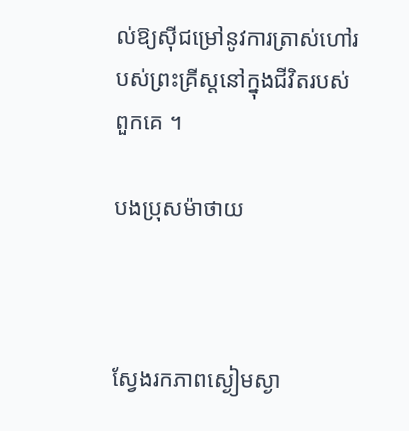ល់ឱ្យស៊ីជម្រៅនូវការត្រាស់ហៅរបស់ព្រះគ្រីស្តនៅក្នុងជីវិតរបស់ពួកគេ ។

បងប្រុសម៉ាថាយ



ស្វែងរកភាពស្ងៀមស្ងា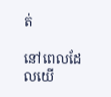ត់

នៅពេលដែលយើ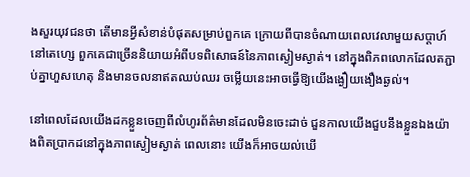ងសួរយុវជនថា តើមានអ្វីសំខាន់បំផុតសម្រាប់ពួកគេ ក្រោយពីបានចំណាយពេលវេលាមួយសប្តាហ៍នៅតេហ្សេ ពួកគេជាច្រើននិយាយអំពីបទពិសោធន៍នៃភាពស្ងៀមស្ងាត់។ នៅក្នុងពិភពលោកដែលតភ្ជាប់គ្នាហួសហេតុ និងមានចលនាឥតឈប់ឈរ ចម្លើយនេះអាចធ្វើឱ្យយើងង្ងឿយងឿងឆ្ងល់។

នៅពេលដែលយើងដកខ្លួនចេញពីលំហូរព័ត៌មានដែលមិនចេះដាច់ ជួនកាលយើងជួបនឹងខ្លួនឯងយ៉ាងពិតប្រាកដនៅក្នុងភាពស្ងៀមស្ងាត់ ពេលនោះ យើងក៏អាចយល់ឃើ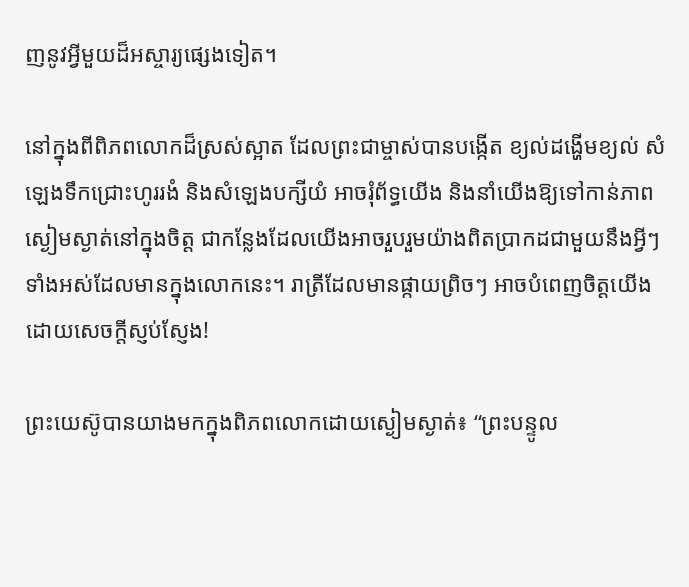ញនូវអ្វីមួយដ៏អស្ចារ្យផ្សេងទៀត។

នៅក្នុងពីពិភពលោកដ៏ស្រស់ស្អាត ដែលព្រះជាម្ចាស់បានបង្កើត ខ្យល់ដង្ហើមខ្យល់ សំឡេងទឹកជ្រោះហូររងំ និងសំឡេងបក្សីយំ អាចរុំព័ទ្ធយើង និងនាំយើងឱ្យទៅកាន់ភាពស្ងៀមស្ងាត់នៅក្នុងចិត្ត ជាកន្លែងដែលយើងអាចរួបរួមយ៉ាងពិតប្រាកដជាមួយនឹងអ្វីៗទាំងអស់ដែលមានក្នុងលោកនេះ។ រាត្រីដែលមានផ្កាយព្រិចៗ អាចបំពេញចិត្តយើងដោយសេចក្តីស្ញប់ស្ញែង!

ព្រះយេស៊ូបានយាងមកក្នុងពិភពលោកដោយស្ងៀមស្ងាត់៖ “ព្រះបន្ទូល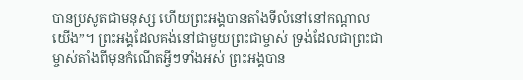បានប្រសូតជាមនុស្ស ហើយព្រះអង្គបានតាំងទីលំនៅនៅកណ្តាលយើង”។ ព្រះអង្គដែលគង់នៅជាមួយព្រះជាម្ចាស់ ទ្រង់ដែលជាព្រះជាម្ចាស់តាំងពីមុនកំណើតអ្វីៗទាំងអស់ ព្រះអង្គបាន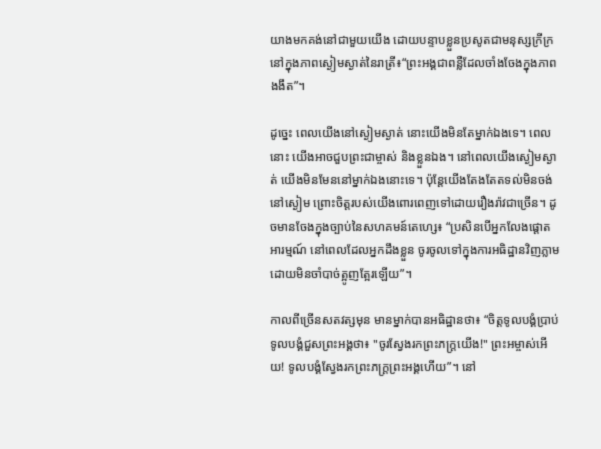យាងមកគង់នៅជាមួយយើង ដោយបន្ទាបខ្លួនប្រសូតជាមនុស្សក្រីក្រ នៅក្នុងភាពស្ងៀមស្ងាត់នៃរាត្រី៖“ព្រះអង្គជាពន្លឺដែលចាំងចែងក្នុងភាពងងឹត”។

ដូច្នេះ ពេលយើងនៅស្ងៀមស្ងាត់ នោះយើងមិនតែម្នាក់ឯងទេ។ ពេលនោះ យើងអាចជួបព្រះជាម្ចាស់ និងខ្លួនឯង។ នៅពេលយើងស្ងៀមស្ងាត់ យើងមិនមែននៅម្នាក់ឯងនោះទេ។ ប៉ុន្តែយើងតែងតែតទល់មិនចង់នៅស្ងៀម ព្រោះចិត្តរបស់យើងពោរពេញទៅដោយរឿងរ៉ាវជាច្រើន។ ដូចមានចែងក្នុងច្បាប់នៃសហគមន៍តេហ្សេ៖ “ប្រសិនបើអ្នកលែងផ្ដោតអារម្មណ៍ នៅពេលដែលអ្នកដឹងខ្លួន ចូរចូលទៅក្នុងការអធិដ្ឋានវិញភ្លាម ដោយមិនចាំបាច់ត្អូញត្អែរឡើយ”។

កាលពីច្រើនសតវត្សមុន មានម្នាក់បានអធិដ្ឋានថា៖ “ចិត្តទូលបង្គំប្រាប់ទូលបង្គំជួសព្រះអង្គថា៖ "ចូរស្វែងរកព្រះភក្ត្រយើង!" ព្រះអម្ចាស់អើយ! ទូលបង្គំស្វែងរកព្រះភក្ត្រព្រះអង្គហើយ”។ នៅ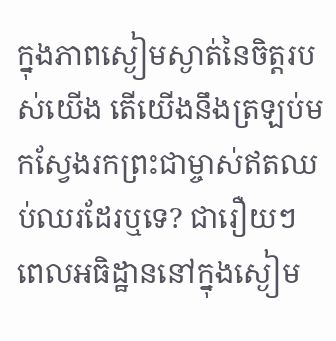ក្នុងភាពស្ងៀមស្ងាត់នៃចិត្តរបស់យើង តើយើងនឹងត្រឡប់មកស្វែងរកព្រះជាម្ចាស់ឥតឈប់ឈរដែរឬទេ? ជារឿយៗ ពេលអធិដ្ឋាននៅក្នុងស្ងៀម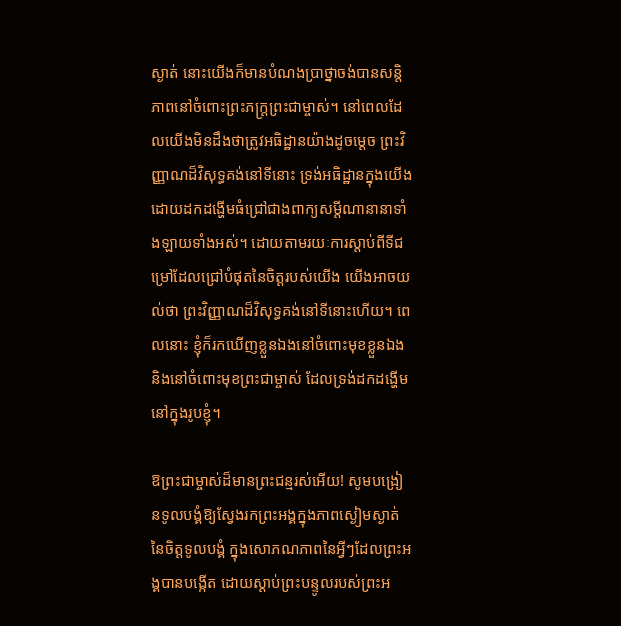ស្ងាត់ នោះយើងក៏មានបំណងប្រាថ្នាចង់បានសន្តិភាពនៅចំពោះព្រះភក្ត្រព្រះជាម្ចាស់។ នៅពេលដែលយើងមិនដឹងថាត្រូវអធិដ្ឋានយ៉ាងដូចម្តេច ព្រះវិញ្ញាណដ៏វិសុទ្ធគង់នៅទីនោះ ទ្រង់អធិដ្ឋានក្នុងយើងដោយដកដង្ហើមធំជ្រៅជាងពាក្យសម្តីណានានាទាំងឡាយទាំងអស់។ ដោយតាមរយៈការស្តាប់ពីទីជម្រៅដែលជ្រៅបំផុតនៃចិត្តរបស់យើង យើងអាចយល់ថា ព្រះវិញ្ញាណដ៏វិសុទ្ធគង់នៅទីនោះហើយ។ ពេលនោះ ខ្ញុំក៏រកឃើញខ្លួនឯងនៅចំពោះមុខខ្លួនឯង និងនៅចំពោះមុខព្រះជាម្ចាស់ ដែលទ្រង់ដកដង្ហើមនៅក្នុងរូបខ្ញុំ។

ឱព្រះជាម្ចាស់ដ៏មានព្រះជន្មរស់អើយ! សូមបង្រៀនទូលបង្គំឱ្យស្វែងរកព្រះអង្គក្នុងភាពស្ងៀមស្ងាត់នៃចិត្តទូលបង្គំ ក្នុងសោភណភាពនៃអ្វីៗដែលព្រះអង្គបានបង្កើត ដោយស្តាប់ព្រះបន្ទូលរបស់ព្រះអ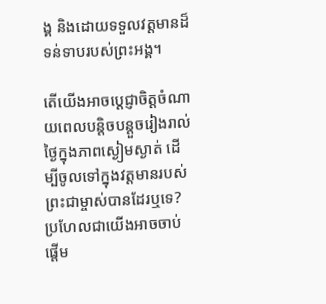ង្គ និងដោយទទួលវត្តមានដ៏ទន់ទាបរបស់ព្រះអង្គ។

តើយើងអាចប្តេជ្ញាចិត្តចំណាយពេលបន្តិចបន្តួចរៀងរាល់ថ្ងៃក្នុងភាពស្ងៀមស្ងាត់ ដើម្បីចូលទៅក្នុងវត្តមានរបស់ព្រះជាម្ចាស់បានដែរឬទេ? ប្រហែលជាយើងអាចចាប់ផ្តើម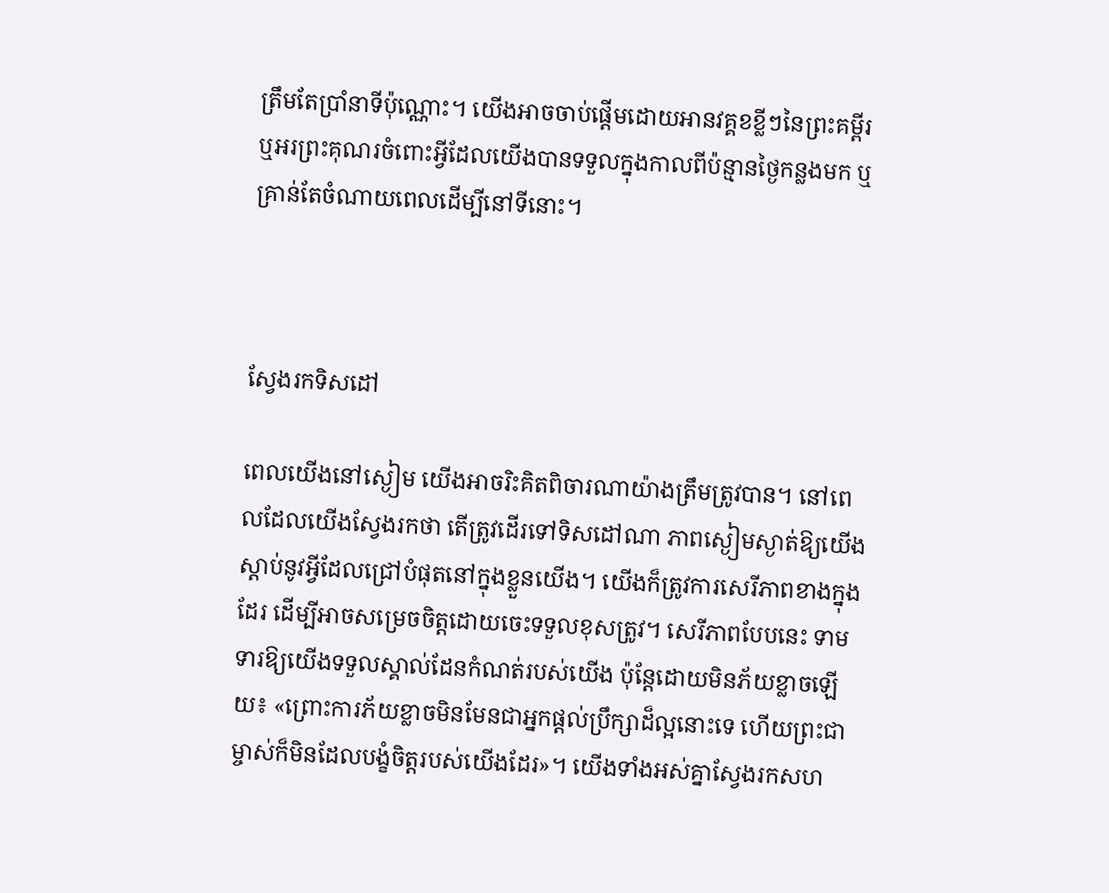ត្រឹមតែប្រាំនាទីប៉ុណ្ណោះ។ យើងអាចចាប់ផ្តើមដោយអានវគ្គខខ្លីៗនៃព្រះគម្ពីរ ឬអរព្រះគុណរចំពោះអ្វីដែលយើងបានទទួលក្នុងកាលពីប៉ន្មានថ្ងៃកន្លងមក ឬគ្រាន់តែចំណាយពេលដើម្បីនៅទីនោះ។



ស្វែងរកទិសដៅ

ពេលយើងនៅស្ងៀម យើងអាចរិះគិតពិចារណាយ៉ាងត្រឹមត្រូវបាន។ នៅពេលដែលយើងស្វែងរកថា តើត្រូវដើរទៅទិសដៅណា ភាពស្ងៀមស្ងាត់ឱ្យយើងស្តាប់នូវអ្វីដែលជ្រៅបំផុតនៅក្នុងខ្លួនយើង។ យើងក៏ត្រូវការសេរីភាពខាងក្នុងដែរ ដើម្បីអាចសម្រេចចិត្តដោយចេះទទួលខុសត្រូវ។ សេរីភាពបែបនេះ ទាមទារឱ្យយើងទទួលស្គាល់ដែនកំណត់របស់យើង ប៉ុន្តែដោយមិនភ័យខ្លាចឡើយ៖ «ព្រោះការភ័យខ្លាចមិនមែនជាអ្នកផ្តល់ប្រឹក្សាដ៏ល្អនោះទេ ហើយព្រះជាម្ចាស់ក៏មិនដែលបង្ខំចិត្តរបស់យើងដែរ»។ យើងទាំងអស់គ្នាស្វែងរកសហ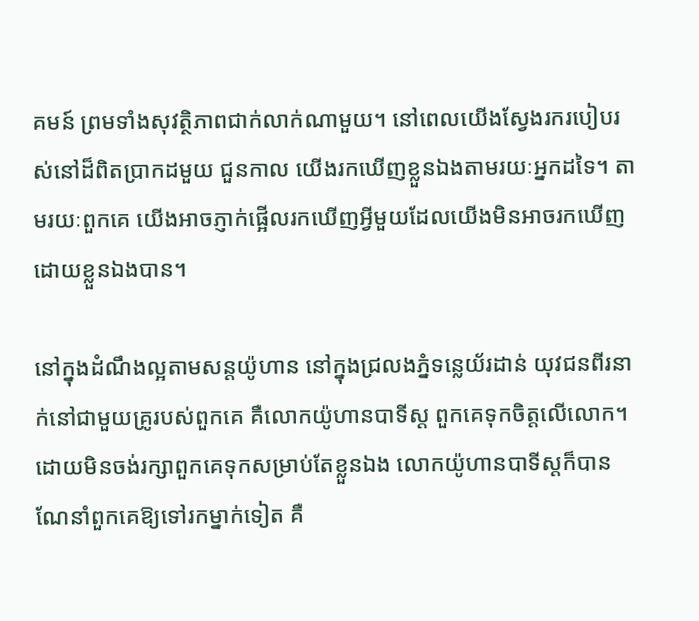គមន៍ ព្រមទាំងសុវត្ថិភាពជាក់លាក់ណាមួយ។ នៅពេលយើងស្វែងរករបៀបរស់នៅដ៏ពិតប្រាកដមួយ ជួនកាល យើងរកឃើញខ្លួនឯងតាមរយៈអ្នកដទៃ។ តាមរយៈពួកគេ យើងអាចភ្ញាក់ផ្អើលរកឃើញអ្វីមួយដែលយើងមិនអាចរកឃើញដោយខ្លួនឯងបាន។

នៅក្នុងដំណឹងល្អតាមសន្តយ៉ូហាន នៅក្នុងជ្រលងភ្នំទន្លេយ័រដាន់ យុវជនពីរនាក់នៅជាមួយគ្រូរបស់ពួកគេ គឺលោកយ៉ូហានបាទីស្ត ពួកគេទុកចិត្តលើលោក។ ដោយមិនចង់រក្សាពួកគេទុកសម្រាប់តែខ្លួនឯង លោកយ៉ូហានបាទីស្តក៏បានណែនាំពួកគេឱ្យទៅរកម្នាក់ទៀត គឺ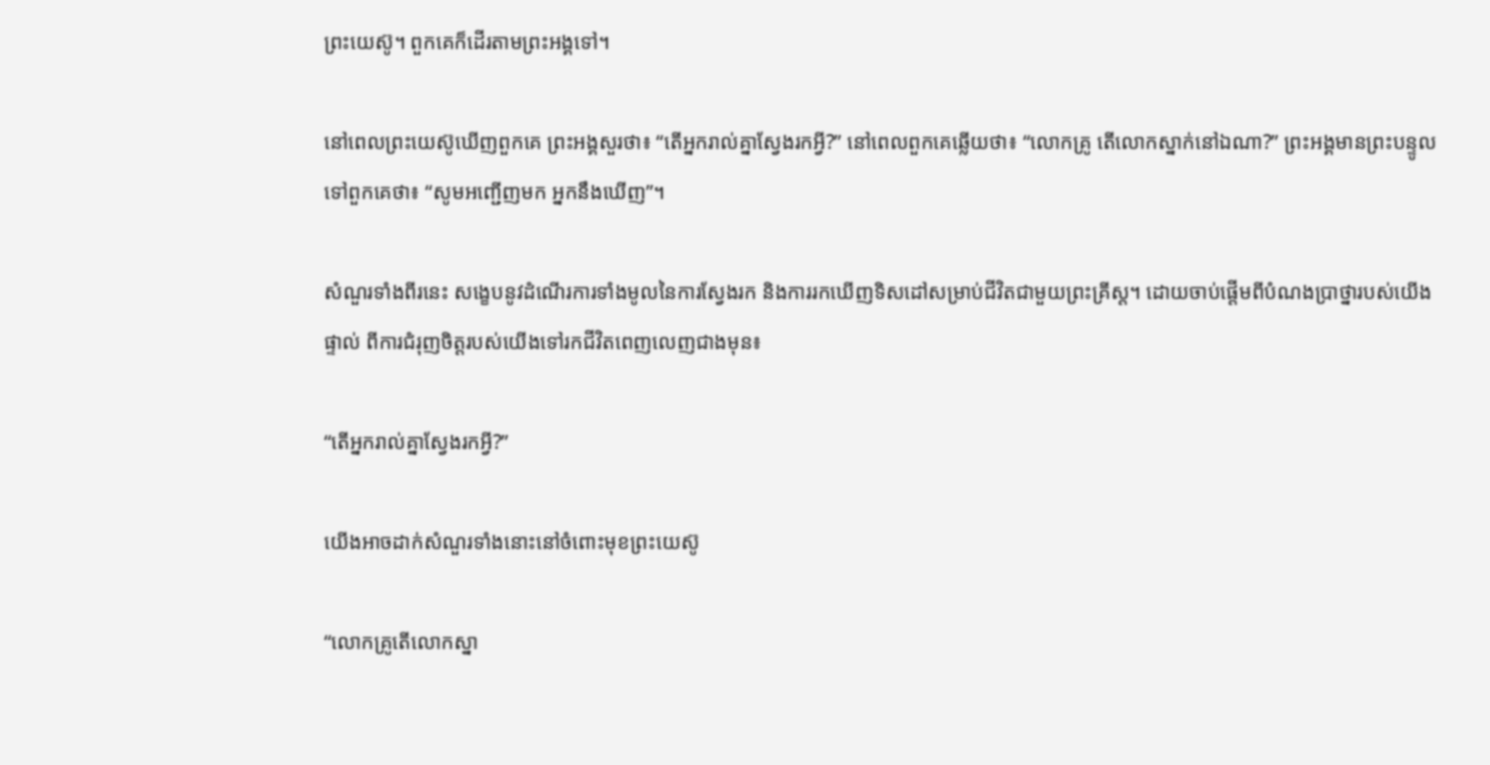ព្រះយេស៊ូ។ ពួកគេក៏ដើរតាមព្រះអង្គទៅ។

នៅពេលព្រះយេស៊ូឃើញពួកគេ ព្រះអង្គសួរថា៖ “តើអ្នករាល់គ្នាស្វែងរកអ្វី?” នៅពេលពួកគេឆ្លើយថា៖ “លោកគ្រូ តើលោកស្នាក់នៅឯណា?” ព្រះអង្គមានព្រះបន្ទូលទៅពួកគេថា៖ “សូមអញ្ជើញមក អ្នកនឹងឃើញ”។

សំណួរទាំងពីរនេះ សង្ខេបនូវដំណើរការទាំងមូលនៃការស្វែងរក និងការរកឃើញទិសដៅសម្រាប់ជីវិតជាមួយព្រះគ្រីស្ត។ ដោយចាប់ផ្តើមពីបំណងប្រាថ្នារបស់យើងផ្ទាល់ ពីការជំរុញចិត្តរបស់យើងទៅរកជីវិតពេញលេញជាងមុន៖

“តើអ្នករាល់គ្នាស្វែងរកអ្វី?”

យើងអាចដាក់សំណួរទាំងនោះនៅចំពោះមុខព្រះយេស៊ូ

“លោកគ្រូតើលោកស្នា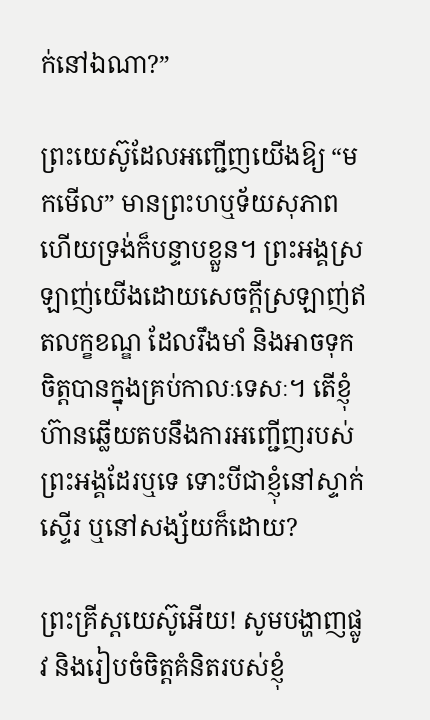ក់នៅឯណា?”

ព្រះយេស៊ូដែលអញ្ជើញយើងឱ្យ “មកមើល” មានព្រះហឬទ័យសុភាព ហើយទ្រង់ក៏បន្ទាបខ្លួន។ ព្រះអង្គស្រឡាញ់យើងដោយសេចក្តីស្រឡាញ់ឥតលក្ខខណ្ឌ ដែលរឹងមាំ និងអាចទុកចិត្តបានក្នុងគ្រប់កាលៈទេសៈ។ តើខ្ញុំហ៊ានឆ្លើយតបនឹងការអញ្ជើញរបស់ព្រះអង្គដែរឬទេ ទោះបីជាខ្ញុំនៅស្ទាក់ស្ទើរ ឬនៅសង្ស័យក៏ដោយ?

ព្រះគ្រីស្តយេស៊ូអើយ! សូមបង្ហាញផ្លូវ និងរៀបចំចិត្តគំនិតរបស់ខ្ញុំ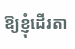ឱ្យខ្ញុំដើរតា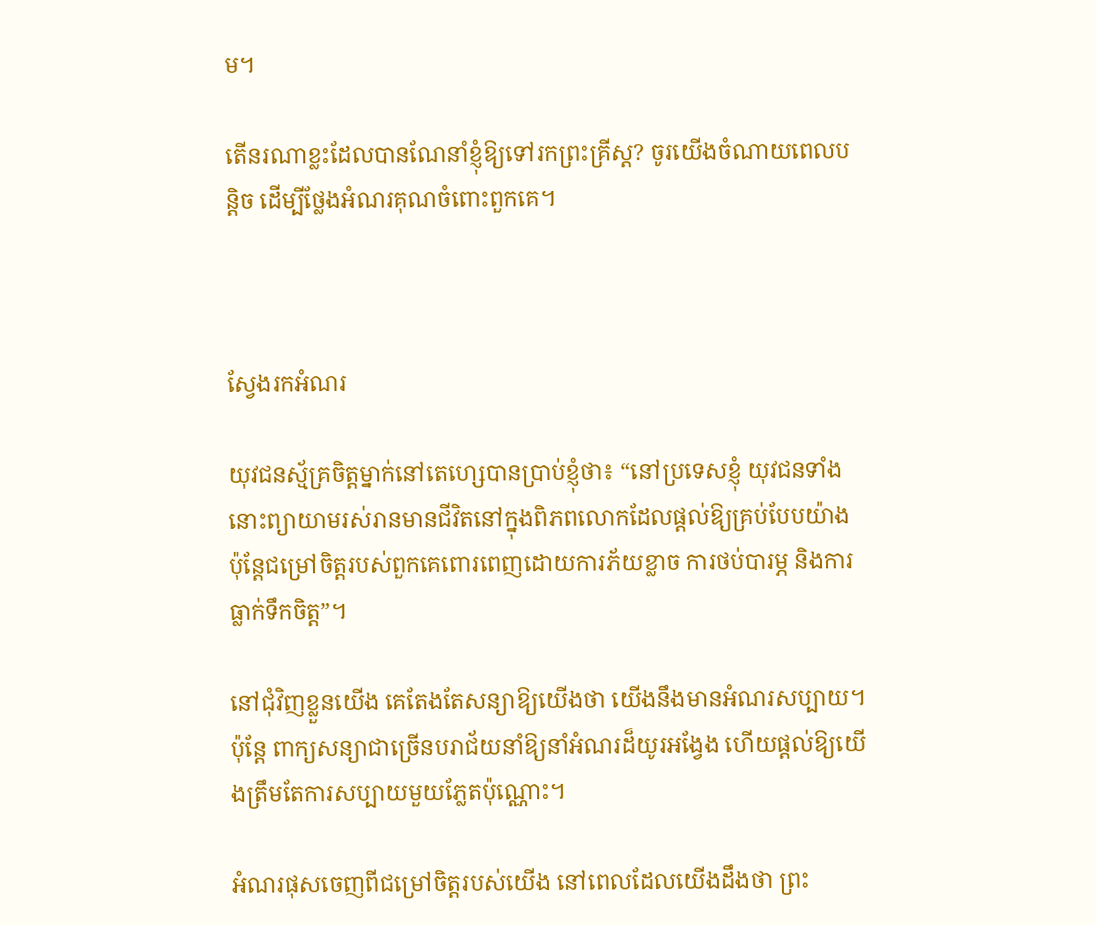ម។

តើនរណាខ្លះដែលបានណែនាំខ្ញុំឱ្យទៅរកព្រះគ្រីស្ត? ចូរយើងចំណាយពេលបន្តិច ដើម្បីថ្លែងអំណរគុណចំពោះពួកគេ។



ស្វែងរកអំណរ

យុវជនស្ម័គ្រចិត្តម្នាក់នៅតេហ្សេបានប្រាប់ខ្ញុំថា៖ “នៅប្រទេសខ្ញុំ យុវជនទាំងនោះព្យាយាមរស់រានមានជីវិតនៅក្នុងពិភពលោកដែលផ្តល់ឱ្យគ្រប់បែបយ៉ាង ប៉ុន្តែជម្រៅចិត្តរបស់ពួកគេពោរពេញដោយការភ័យខ្លាច ការថប់បារម្ភ និងការធ្លាក់ទឹកចិត្ត”។

នៅជុំវិញខ្លួនយើង គេតែងតែសន្យាឱ្យយើងថា យើងនឹងមានអំណរសប្បាយ។ ប៉ុន្តែ ពាក្យសន្យាជាច្រើនបរាជ័យនាំឱ្យនាំអំណរដ៏យូរអង្វែង ហើយផ្តល់ឱ្យយើងត្រឹមតែការសប្បាយមួយភ្លែតប៉ុណ្ណោះ។

អំណរផុសចេញពីជម្រៅចិត្តរបស់យើង នៅពេលដែលយើងដឹងថា ព្រះ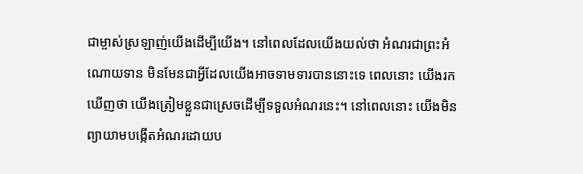ជាម្ចាស់ស្រឡាញ់យើងដើម្បីយើង។ នៅពេលដែលយើងយល់ថា អំណរជាព្រះអំណោយទាន មិនមែនជាអ្វីដែលយើងអាចទាមទារបាននោះទេ ពេលនោះ យើងរកឃើញថា យើងត្រៀមខ្លួនជាស្រេចដើម្បីទទួលអំណរនេះ។ នៅពេលនោះ យើងមិនព្យាយាមបង្កើតអំណរដោយប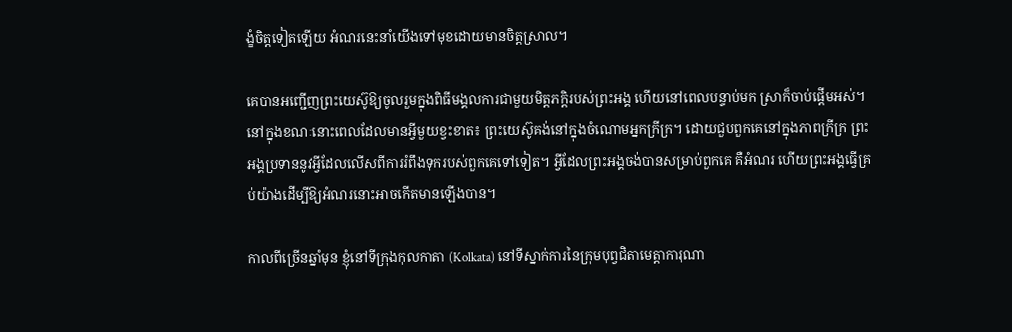ង្ខំចិត្តទៀតឡើយ អំណរនេះនាំយើងទៅមុខដោយមានចិត្តស្រាល។

គេបានអញ្ជើញព្រះយេស៊ូឱ្យចូលរួមក្នុងពិធីមង្គលការជាមួយមិត្តភក្តិរបស់ព្រះអង្គ ហើយនៅពេលបន្ទាប់មក ស្រាក៏ចាប់ផ្តើមអស់។ នៅក្នុងខណៈនោះពេលដែលមានអ្វីមួយខ្វះខាត៖ ព្រះយេស៊ូគង់នៅក្នុងចំណោមអ្នកក្រីក្រ។ ដោយជួបពួកគេនៅក្នុងភាពក្រីក្រ ព្រះអង្គប្រទាននូវអ្វីដែលលើសពីការរំពឹងទុករបស់ពួកគេទៅទៀត។ អ្វីដែលព្រះអង្គចង់បានសម្រាប់ពួកគេ គឺអំណរ ហើយព្រះអង្គធ្វើគ្រប់យ៉ាងដើម្បីឱ្យអំណរនោះអាចកើតមានឡើងបាន។

កាលពីច្រើនឆ្នាំមុន ខ្ញុំនៅទីក្រុងកុលកាតា (Kolkata) នៅទីស្នាក់ការនៃក្រុមបុព្វជិតាមេត្តាការុណា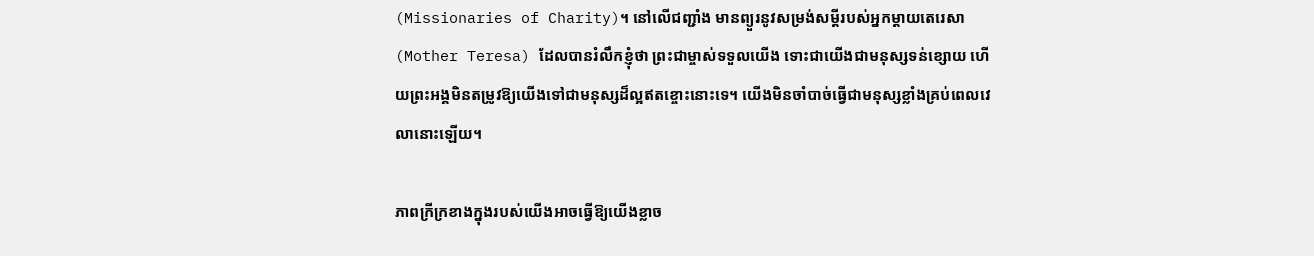(Missionaries of Charity)។ នៅលើជញ្ជាំង មានព្យួរនូវសម្រង់សម្តីរបស់អ្នកម្ដាយតេរេសា (Mother Teresa) ដែលបានរំលឹកខ្ញុំថា ព្រះជាម្ចាស់ទទួលយើង ទោះជាយើងជាមនុស្សទន់ខ្សោយ ហើយព្រះអង្គមិនតម្រូវឱ្យយើងទៅជាមនុស្សដ៏ល្អឥតខ្ចោះនោះទេ។ យើងមិនចាំបាច់ធ្វើជាមនុស្សខ្លាំងគ្រប់ពេលវេលានោះឡើយ។

ភាពក្រីក្រខាងក្នុងរបស់យើងអាចធ្វើឱ្យយើងខ្លាច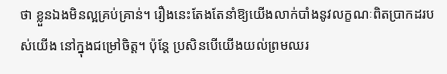ថា ខ្លួនឯងមិនល្អគ្រប់គ្រាន់។ រឿងនេះតែងតែនាំឱ្យយើងលាក់បាំងនូវលក្ខណៈពិតប្រាកដរបស់យើង នៅក្នុងជម្រៅចិត្ត។ ប៉ុន្តែ ប្រសិនបើយើងយល់ព្រមឈរ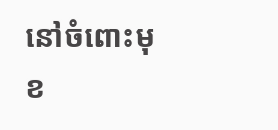នៅចំពោះមុខ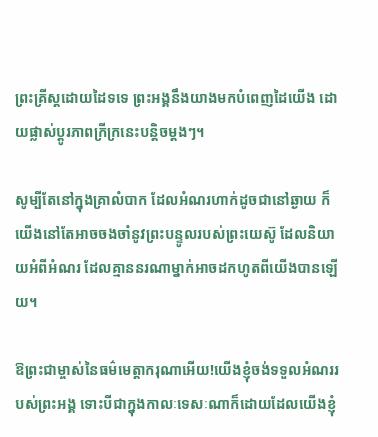ព្រះគ្រីស្តដោយដៃទទេ ព្រះអង្គនឹងយាងមកបំពេញដៃយើង ដោយផ្លាស់ប្តូរភាពក្រីក្រនេះបន្តិចម្តងៗ។

សូម្បីតែនៅក្នុងគ្រាលំបាក ដែលអំណរហាក់ដូចជានៅឆ្ងាយ ក៏យើងនៅតែអាចចងចាំនូវព្រះបន្ទូលរបស់ព្រះយេស៊ូ ដែលនិយាយអំពីអំណរ ដែលគ្មាននរណាម្នាក់អាចដកហូតពីយើងបានឡើយ។

ឱព្រះជាម្ចាស់នៃធម៌មេត្តាករុណាអើយ!យើងខ្ញុំចង់ទទួលអំណររបស់ព្រះអង្គ ទោះបីជាក្នុងកាលៈទេសៈណាក៏ដោយដែលយើងខ្ញុំ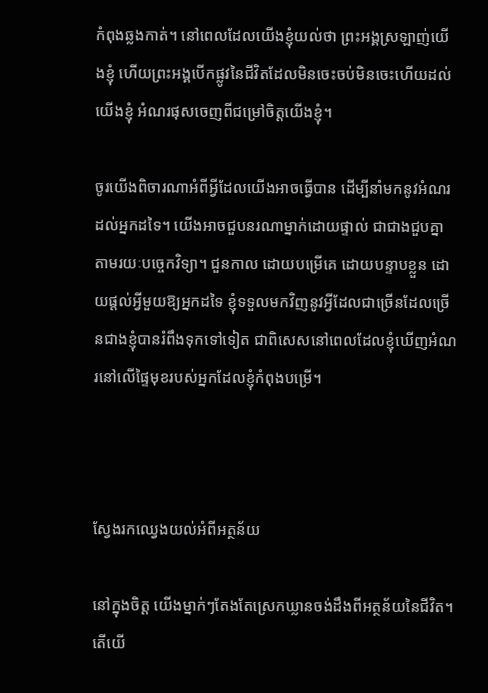កំពុងឆ្លងកាត់។ នៅពេលដែលយើងខ្ញុំយល់ថា ព្រះអង្គស្រឡាញ់យើងខ្ញុំ ហើយព្រះអង្គបើកផ្លូវនៃជីវិតដែលមិនចេះចប់មិនចេះហើយដល់យើងខ្ញុំ អំណរផុសចេញពីជម្រៅចិត្តយើងខ្ញុំ។

ចូរយើងពិចារណាអំពីអ្វីដែលយើងអាចធ្វើបាន ដើម្បីនាំមកនូវអំណរដល់អ្នកដទៃ។ យើងអាចជួបនរណាម្នាក់ដោយផ្ទាល់ ជាជាងជួបគ្នាតាមរយៈបច្ចេកវិទ្យា។ ជួនកាល ដោយបម្រើគេ ដោយបន្ទាបខ្លួន ដោយផ្តល់អ្វីមួយឱ្យអ្នកដទៃ ខ្ញុំទទួលមកវិញនូវអ្វីដែលជាច្រើនដែលច្រើនជាងខ្ញុំបានរំពឹងទុកទៅទៀត ជាពិសេសនៅពេលដែលខ្ញុំឃើញអំណរនៅលើផ្ទៃមុខរបស់អ្នកដែលខ្ញុំកំពុងបម្រើ។



ស្វែងរកឈ្វេងយល់អំពីអត្ថន័យ

នៅក្នុងចិត្ត យើងម្នាក់ៗតែងតែស្រេកឃ្លានចង់ដឹងពីអត្ថន័យនៃជីវិត។ តើយើ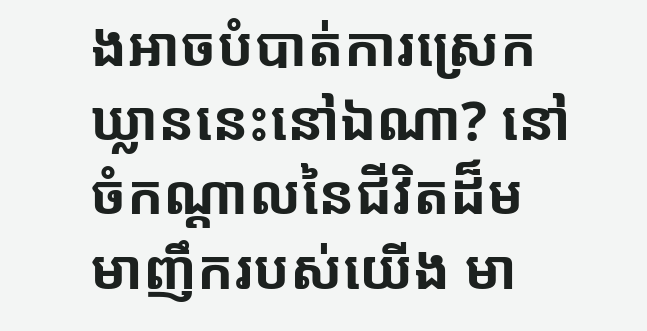ងអាចបំបាត់ការស្រេកឃ្លាននេះនៅឯណា? នៅចំកណ្ដាលនៃជីវិតដ៏មមាញឹករបស់យើង មា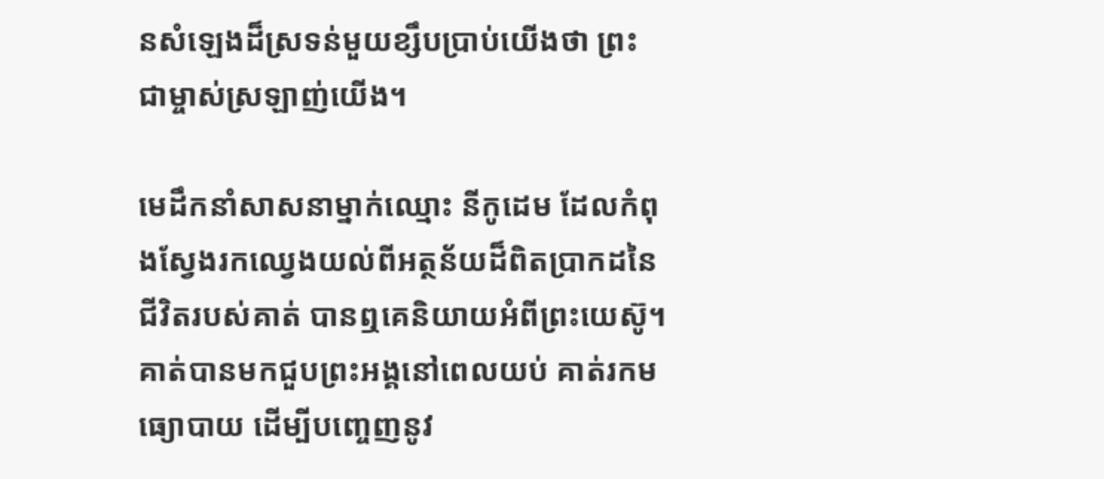នសំឡេងដ៏ស្រទន់មួយខ្សឹបប្រាប់យើងថា ព្រះជាម្ចាស់ស្រឡាញ់យើង។

មេដឹកនាំសាសនាម្នាក់ឈ្មោះ នីកូដេម ដែលកំពុងស្វែងរកឈ្វេងយល់ពីអត្ថន័យដ៏ពិតប្រាកដនៃជីវិតរបស់គាត់ បានឮគេនិយាយអំពីព្រះយេស៊ូ។ គាត់បានមកជួបព្រះអង្គនៅពេលយប់ គាត់រកមធ្យោបាយ ដើម្បីបញ្ចេញនូវ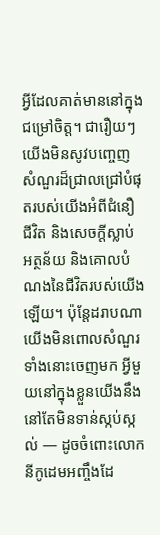អ្វីដែលគាត់មាននៅក្នុងជម្រៅចិត្ត។ ជារឿយៗ យើងមិនសូវបញ្ចេញសំណួរដ៏ជ្រាលជ្រៅបំផុតរបស់យើងអំពីជំនឿ ជីវិត និងសេចក្តីស្លាប់ អត្ថន័យ និងគោលបំណងនៃជីវិតរបស់យើងឡើយ។ ប៉ុន្តែដរាបណាយើងមិនពោលសំណួរទាំងនោះចេញមក អ្វីមួយនៅក្នុងខ្លួនយើងនឹងនៅតែមិនទាន់ស្កប់ស្កល់ — ដូចចំពោះលោកនីកូដេមអញ្ចឹងដែ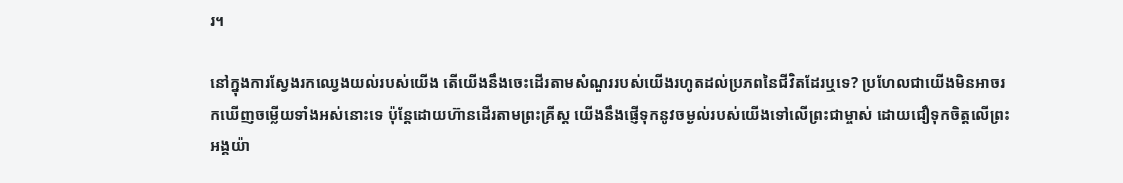រ។

នៅក្នុងការស្វែងរកឈ្វេងយល់របស់យើង តើយើងនឹងចេះដើរតាមសំណួររបស់យើងរហូតដល់ប្រភពនៃជីវិតដែរឬទេ? ប្រហែលជាយើងមិនអាចរកឃើញចម្លើយទាំងអស់នោះទេ ប៉ុន្តែដោយហ៊ានដើរតាមព្រះគ្រីស្ត យើងនឹងផ្ញើទុកនូវចម្ងល់របស់យើងទៅលើព្រះជាម្ចាស់ ដោយជឿទុកចិត្តលើព្រះអង្គយ៉ា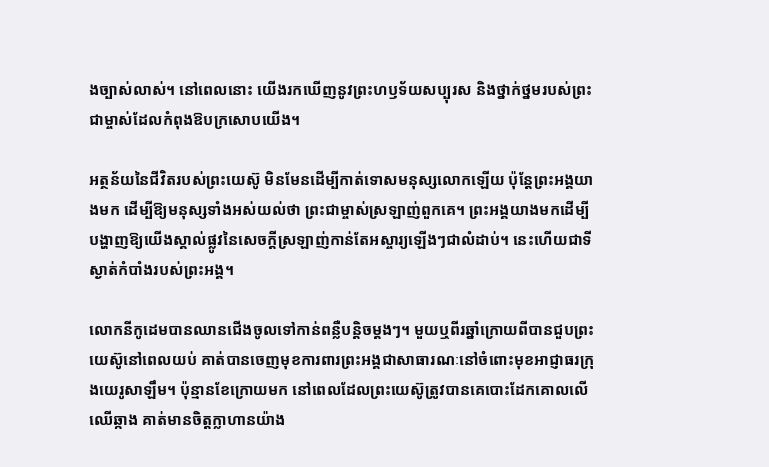ងច្បាស់លាស់។ នៅពេលនោះ យើងរកឃើញនូវព្រះហឫទ័យសប្បុរស និងថ្នាក់ថ្នមរបស់ព្រះជាម្ចាស់ដែលកំពុងឱបក្រសោបយើង។

អត្ថន័យនៃជីវិតរបស់ព្រះយេស៊ូ មិនមែនដើម្បីកាត់ទោសមនុស្សលោកឡើយ ប៉ុន្តែព្រះអង្គយាងមក ដើម្បីឱ្យមនុស្សទាំងអស់យល់ថា ព្រះជាម្ចាស់ស្រឡាញ់ពួកគេ។ ព្រះអង្គយាងមកដើម្បីបង្ហាញឱ្យយើងស្គាល់ផ្លូវនៃសេចក្តីស្រឡាញ់កាន់តែអស្ចារ្យឡើងៗជាលំដាប់។ នេះហើយជាទីស្ងាត់កំបាំងរបស់ព្រះអង្គ។

លោកនីកូដេមបានឈានជើងចូលទៅកាន់ពន្លឺបន្តិចម្តងៗ។ មួយឬពីរឆ្នាំក្រោយពីបានជួបព្រះយេស៊ូនៅពេលយប់ គាត់បានចេញមុខការពារព្រះអង្គជាសាធារណៈនៅចំពោះមុខអាជ្ញាធរក្រុងយេរូសាឡឹម។ ប៉ុន្មានខែក្រោយមក នៅពេលដែលព្រះយេស៊ូត្រូវបានគេបោះដែកគោលលើឈើឆ្កាង គាត់មានចិត្តក្លាហានយ៉ាង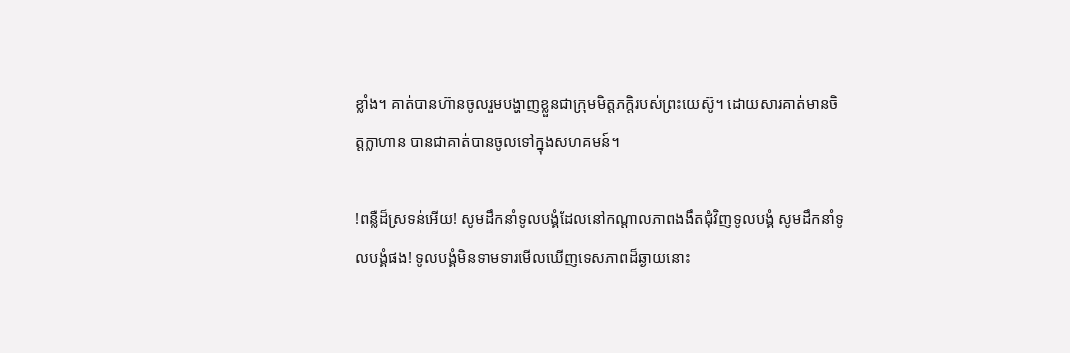ខ្លាំង។ គាត់បានហ៊ានចូលរួមបង្ហាញខ្លួនជាក្រុមមិត្តភក្តិរបស់ព្រះយេស៊ូ។ ដោយសារគាត់មានចិត្តក្លាហាន បានជាគាត់បានចូលទៅក្នុងសហគមន៍។

!ពន្លឺដ៏ស្រទន់អើយ! សូមដឹកនាំទូលបង្គំដែលនៅកណ្តាលភាពងងឹតជុំវិញទូលបង្គំ សូមដឹកនាំទូលបង្គំផង! ទូលបង្គំមិនទាមទារមើលឃើញទេសភាពដ៏ឆ្ងាយនោះ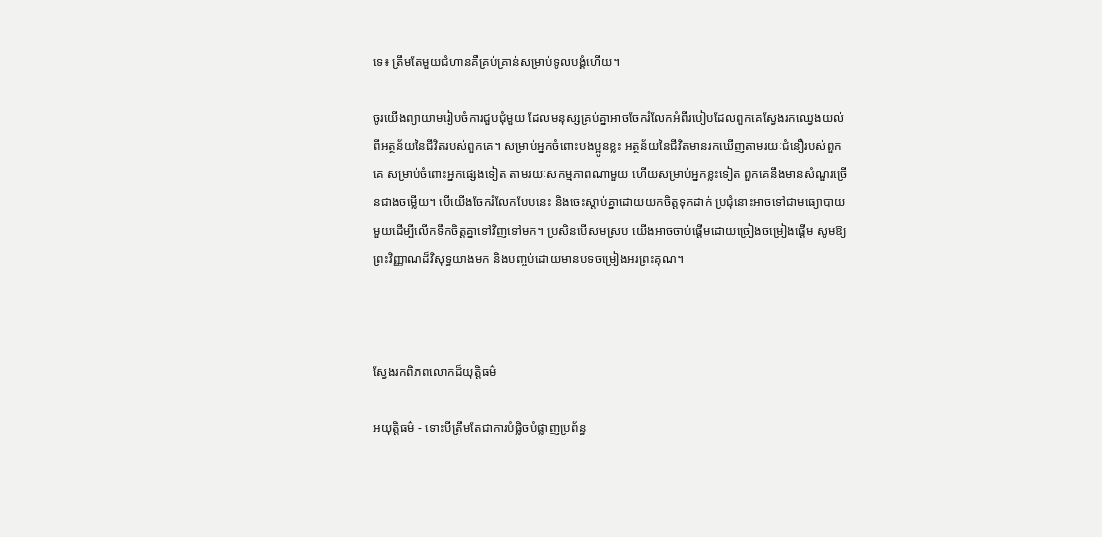ទេ៖ ត្រឹមតែមួយជំហានគឺគ្រប់គ្រាន់សម្រាប់ទូលបង្គំហើយ។

ចូរយើងព្យាយាមរៀបចំការជួបជុំមួយ ដែលមនុស្សគ្រប់គ្នាអាចចែករំលែកអំពីរបៀបដែលពួកគេស្វែងរកឈ្វេងយល់ពីអត្ថន័យនៃជីវិតរបស់ពួកគេ។ សម្រាប់អ្នកចំពោះបងប្អូនខ្លះ អត្ថន័យនៃជីវិតមានរកឃើញតាមរយៈជំនឿរបស់ពួកគេ សម្រាប់ចំពោះអ្នកផ្សេងទៀត តាមរយៈសកម្មភាពណាមួយ ហើយសម្រាប់អ្នកខ្លះទៀត ពួកគេនឹងមានសំណួរច្រើនជាងចម្លើយ។ បើយើងចែករំលែកបែបនេះ និងចេះស្តាប់គ្នាដោយយកចិត្តទុកដាក់ ប្រជុំនោះអាចទៅជាមធ្យោបាយមួយដើម្បីលើកទឹកចិត្តគ្នាទៅវិញទៅមក។ ប្រសិនបើសមស្រប យើងអាចចាប់ផ្តើមដោយច្រៀងចម្រៀងផ្ដើម សូមឱ្យព្រះវិញ្ញាណដ៏វិសុទ្ធយាងមក និងបញ្ចប់ដោយមានបទចម្រៀងអរព្រះគុណ។



ស្វែងរកពិភពលោកដ៏យុត្តិធម៌

អយុត្តិធម៌ - ទោះបីត្រឹមតែជាការបំផ្លិចបំផ្លាញប្រព័ន្ធ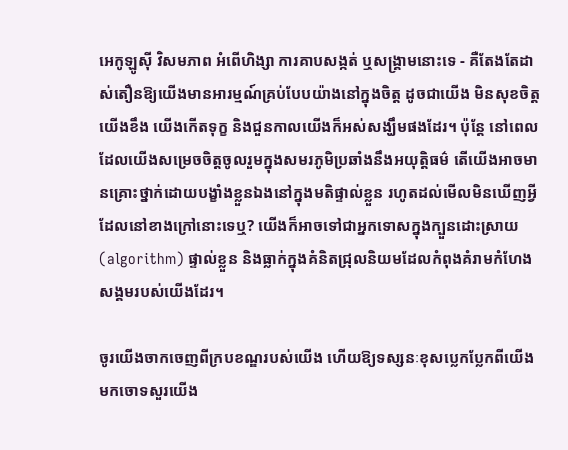អេកូឡូស៊ី វិសមភាព អំពើហិង្សា ការគាបសង្កត់ ឬសង្គ្រាមនោះទេ - គឺតែងតែដាស់តឿនឱ្យយើងមានអារម្មណ៍គ្រប់បែបយ៉ាងនៅក្នុងចិត្ត ដូចជាយើង មិនសុខចិត្ត យើងខឹង យើងកើតទុក្ខ និងជួនកាលយើងក៏អស់សង្ឃឹមផងដែរ។ ប៉ុន្តែ នៅពេលដែលយើងសម្រេចចិត្តចូលរួមក្នុងសមរភូមិប្រឆាំងនឹងអយុត្តិធម៌ តើយើងអាចមានគ្រោះថ្នាក់ដោយបង្ខាំងខ្លួនឯងនៅក្នុងមតិផ្ទាល់ខ្លួន រហូតដល់មើលមិនឃើញអ្វីដែលនៅខាងក្រៅនោះទេឬ? យើងក៏អាចទៅជាអ្នកទោសក្នុងក្បួនដោះស្រាយ (algorithm) ផ្ទាល់ខ្លួន និងធ្លាក់ក្នុងគំនិតជ្រុលនិយមដែលកំពុងគំរាមកំហែងសង្គមរបស់យើងដែរ។

ចូរយើងចាកចេញពីក្របខណ្ឌរបស់យើង ហើយឱ្យទស្សនៈខុសប្លេកប្លែកពីយើងមកចោទសួរយើង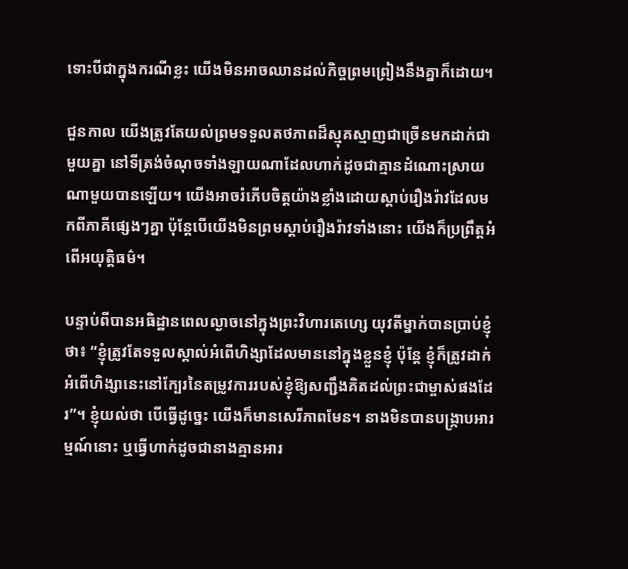ទោះបីជាក្នុងករណីខ្លះ យើងមិនអាចឈានដល់កិច្ចព្រមព្រៀងនឹងគ្នាក៏ដោយ។

ជួនកាល យើងត្រូវតែយល់ព្រមទទួលតថភាពដ៏ស្មុគស្មាញជាច្រើនមកដាក់ជាមួយគ្នា នៅទីត្រង់ចំណុចទាំងឡាយណាដែលហាក់ដូចជាគ្មានដំណោះស្រាយណាមួយបានឡើយ។ យើងអាចរំភើបចិត្តយ៉ាងខ្លាំងដោយស្តាប់រឿងរ៉ាវដែលមកពីភាគីផ្សេងៗគ្នា ប៉ុន្តែបើយើងមិនព្រមស្តាប់រឿងរ៉ាវទាំងនោះ យើងក៏ប្រព្រឹត្តអំពើអយុត្តិធម៌។

បន្ទាប់ពីបានអធិដ្ឋានពេលល្ងាចនៅក្នុងព្រះវិហារតេហ្សេ យុវតីម្នាក់បានប្រាប់ខ្ញុំថា៖ “ខ្ញុំត្រូវតែទទួលស្គាល់អំពើហិង្សាដែលមាននៅក្នុងខ្លួនខ្ញុំ ប៉ុន្តែ ខ្ញុំក៏ត្រូវដាក់អំពើហិង្សានេះនៅក្បែរនៃតម្រូវការរបស់ខ្ញុំឱ្យសញ្ជឹងគិតដល់ព្រះជាម្ចាស់ផងដែរ”។ ខ្ញុំយល់ថា បើធ្វើដូច្នេះ យើងក៏មានសេរីភាពមែន។ នាងមិនបានបង្ក្រាបអារម្មណ៍នោះ ឬធ្វើហាក់ដូចជានាងគ្មានអារ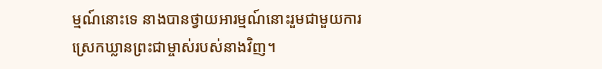ម្មណ៍នោះទេ នាងបានថ្វាយអារម្មណ៍នោះរួមជាមួយការស្រេកឃ្លានព្រះជាម្ចាស់របស់នាងវិញ។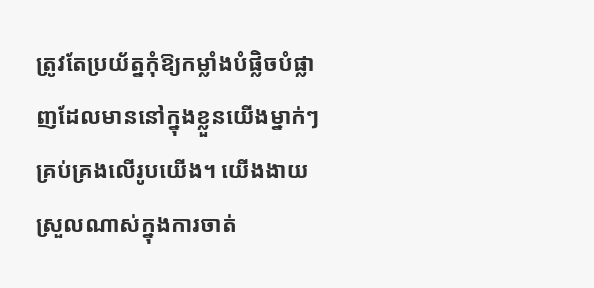ត្រូវតែប្រយ័ត្នកុំឱ្យកម្លាំងបំផ្លិចបំផ្លាញដែលមាននៅក្នុងខ្លួនយើងម្នាក់ៗគ្រប់គ្រងលើរូបយើង។ យើងងាយស្រួលណាស់ក្នុងការចាត់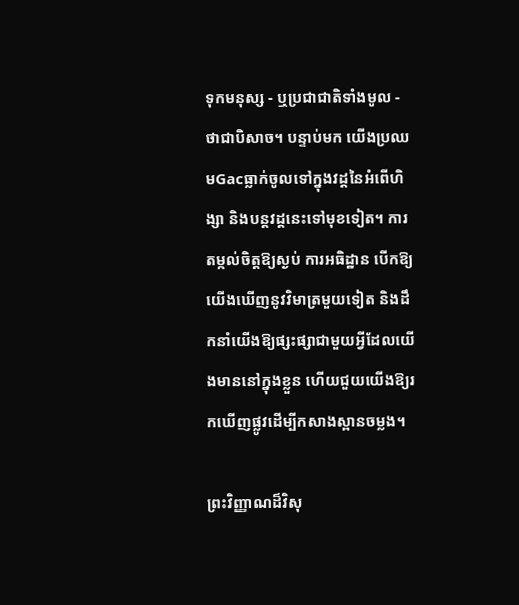ទុកមនុស្ស - ឬប្រជាជាតិទាំងមូល - ថាជាបិសាច។ បន្ទាប់មក យើងប្រឈមGacធ្លាក់ចូលទៅក្នុងវដ្តនៃអំពើហិង្សា និងបន្តវដ្តនេះទៅមុខទៀត។ ការតម្កល់ចិត្តឱ្យស្ងប់ ការអធិដ្ឋាន បើកឱ្យយើងឃើញនូវវិមាត្រមួយទៀត និងដឹកនាំយើងឱ្យផ្សះផ្សាជាមួយអ្វីដែលយើងមាននៅក្នុងខ្លួន ហើយជួយយើងឱ្យរកឃើញផ្លូវដើម្បីកសាងស្ពានចម្លង។

ព្រះវិញ្ញាណដ៏វិសុ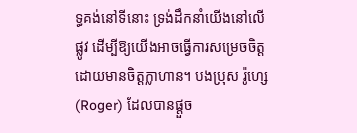ទ្ធគង់នៅទីនោះ ទ្រង់ដឹកនាំយើងនៅលើផ្លូវ ដើម្បីឱ្យយើងអាចធ្វើការសម្រេចចិត្តដោយមានចិត្តក្លាហាន។ បងប្រុស រ៉ូហ្សេ (Roger) ដែលបានផ្តួច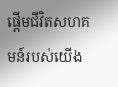ផ្តើមជីវិតសហគមន៍របស់យើង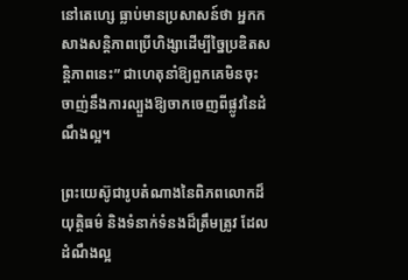នៅតេហ្សេ ធ្លាប់មានប្រសាសន៍ថា អ្នកកសាងសន្តិភាពប្រើហិង្សាដើម្បីច្នៃប្រឌិតសន្តិភាពនេះ” ជាហេតុនាំឱ្យពួកគេមិនចុះចាញ់នឹងការល្បួងឱ្យចាកចេញពីផ្លូវនៃដំណឹងល្អ។

ព្រះយេស៊ូជារូបតំណាងនៃពិភពលោកដ៏យុត្តិធម៌ និងទំនាក់ទំនងដ៏ត្រឹមត្រូវ ដែលដំណឹងល្អ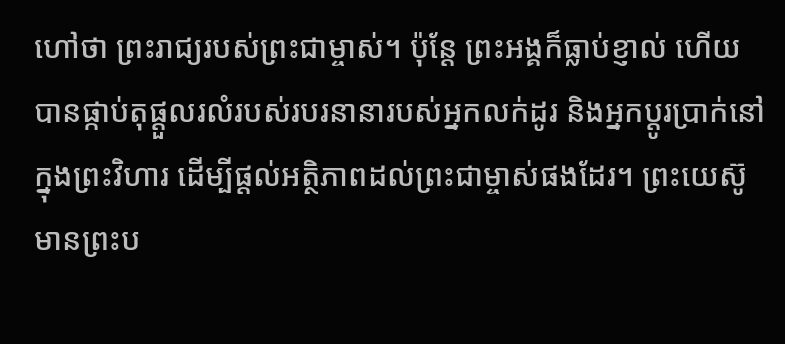ហៅថា ព្រះរាជ្យរបស់ព្រះជាម្ចាស់។ ប៉ុន្តែ ព្រះអង្គក៏ធ្លាប់ខ្ញាល់ ហើយបានផ្កាប់តុផ្ដួលរលំរបស់របរនានារបស់អ្នកលក់ដូរ និងអ្នកប្តូរប្រាក់នៅក្នុងព្រះវិហារ ដើម្បីផ្តល់អត្ថិភាពដល់ព្រះជាម្ចាស់ផងដែរ។ ព្រះយេស៊ូមានព្រះប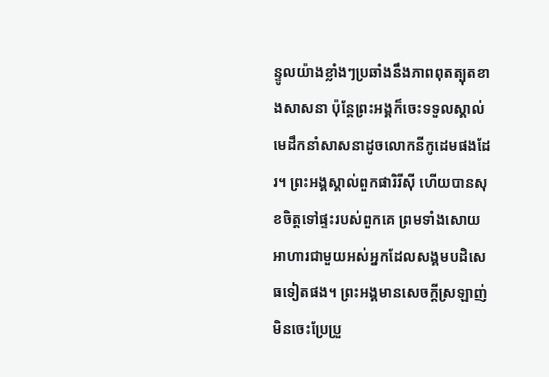ន្ទូលយ៉ាងខ្លាំងៗប្រឆាំងនឹងភាពពុតត្បុតខាងសាសនា ប៉ុន្តែព្រះអង្គក៏ចេះទទួលស្គាល់មេដឹកនាំសាសនាដូចលោកនីកូដេមផងដែរ។ ព្រះអង្គស្គាល់ពួកផារិរីស៊ី ហើយបានសុខចិត្តទៅផ្ទះរបស់ពួកគេ ព្រមទាំងសោយអាហារជាមួយអស់អ្នកដែលសង្គមបដិសេធទៀតផង។ ព្រះអង្គមានសេចក្តីស្រឡាញ់មិនចេះប្រែប្រួ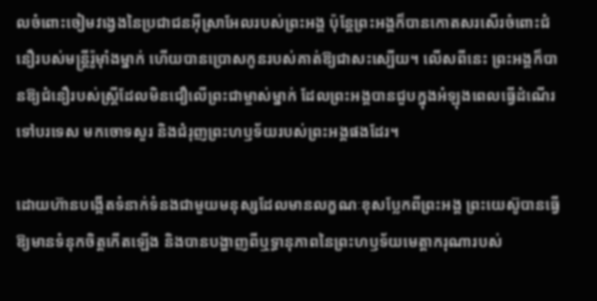លចំពោះចៀមវង្វេងនៃប្រជាជនអ៊ីស្រាអែលរបស់ព្រះអង្គ ប៉ុន្តែព្រះអង្គក៏បានកោតសរសើរចំពោះជំនឿរបស់មន្ត្រីរ៉ូម៉ាំងម្នាក់ ហើយបានប្រោសកូនរបស់គាត់ឱ្យជាសះស្បើយ។ លើសពីនេះ ព្រះអង្គក៏បានឱ្យជំនឿរបស់ស្ត្រីដែលមិនជឿលើព្រះជាម្ចាស់ម្នាក់ ដែលព្រះអង្គបានជួបក្នុងអំឡុងពេលធ្វើដំណើរទៅបរទេស មកចោទសួរ និងជំរុញព្រះហឫទ័យរបស់ព្រះអង្គផងដែរ។

ដោយហ៊ានបង្កើតទំនាក់ទំនងជាមួយមនុស្សដែលមានលក្ខណៈខុសប្លែកពីព្រះអង្គ ព្រះយេស៊ូបានធ្វើឱ្យមានទំនុកចិត្តកើតឡើង និងបានបង្ហាញពីឬទ្ធានុភាពនៃព្រះហឫទ័យមេត្តាករុណារបស់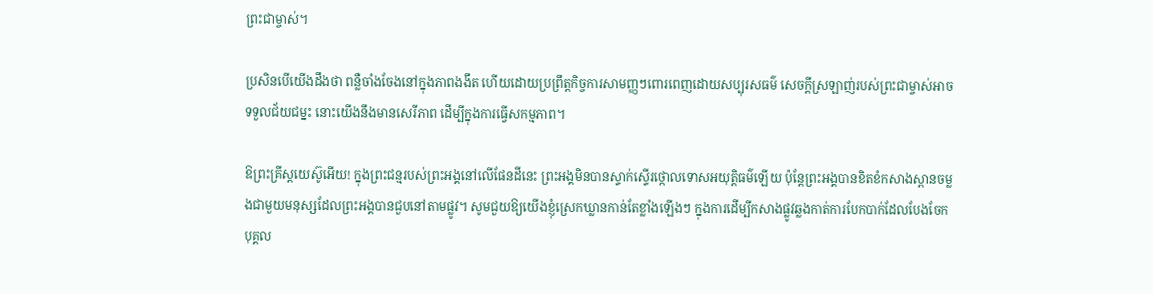ព្រះជាម្ចាស់។

ប្រសិនបើយើងដឹងថា ពន្លឺចាំងចែងនៅក្នុងភាពងងឹត ហើយដោយប្រព្រឹត្តកិច្ចការសាមញ្ញៗពោរពេញដោយសប្បុរសធម៌ សេចក្តីស្រឡាញ់របស់ព្រះជាម្ចាស់អាចទទួលជ័យជម្នះ នោះយើងនឹងមានសេរីភាព ដើម្បីក្នុងការធ្វើសកម្មភាព។

ឱព្រះគ្រីស្តយេស៊ូអើយ! ក្នុងព្រះជន្មរបស់ព្រះអង្គនៅលើផែនដីនេះ ព្រះអង្គមិនបានស្ទាក់ស្ទើរថ្កោលទោសអយុត្តិធម៌ឡើយ ប៉ុន្តែព្រះអង្គបានខិតខំកសាងស្ពានចម្លងជាមួយមនុស្សដែលព្រះអង្គបានជួបនៅតាមផ្លូវ។ សូមជួយឱ្យយើងខ្ញុំស្រេកឃ្លានកាន់តែខ្លាំងឡើងៗ ក្នុងការដើម្បីកសាងផ្លូវឆ្លងកាត់ការបែកបាក់ដែលបែងចែកបុគ្គល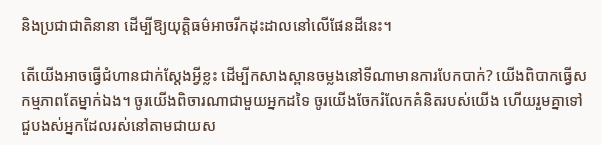និងប្រជាជាតិនានា ដើម្បីឱ្យយុត្តិធម៌អាចរីកដុះដាលនៅលើផែនដីនេះ។

តើយើងអាចធ្វើជំហានជាក់ស្តែងអ្វីខ្លះ ដើម្បីកសាងស្ពានចម្លងនៅទីណាមានការបែកបាក់? យើងពិបាកធ្វើសកម្មភាពតែម្នាក់ឯង។ ចូរយើងពិចារណាជាមួយអ្នកដទៃ ចូរយើងចែករំលែកគំនិតរបស់យើង ហើយរួមគ្នាទៅជួបងស់អ្នកដែលរស់នៅតាមជាយស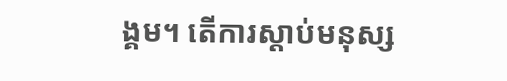ង្គម។ តើការស្តាប់មនុស្ស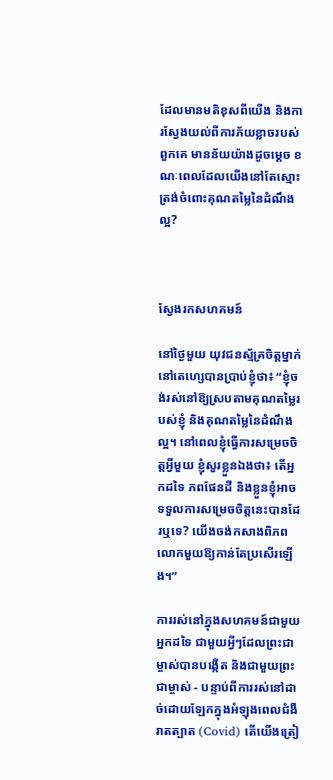ដែលមានមតិខុសពីយើង និងការស្វែងយល់ពីការភ័យខ្លាចរបស់ពួកគេ មានន័យយ៉ាងដូចម្តេច ខណៈពេលដែលយើងនៅតែស្មោះត្រង់ចំពោះគុណតម្លៃនៃដំណឹងល្អ?



ស្វែងរកសហគមន៍

នៅថ្ងៃមួយ យុវជនស្ម័គ្រចិត្តម្នាក់នៅតេហ្សេបានប្រាប់ខ្ញុំថា៖ “ខ្ញុំចង់រស់នៅឱ្យស្របតាមគុណតម្លៃរបស់ខ្ញុំ និងគុណតម្លៃនៃដំណឹងល្អ។ នៅពេលខ្ញុំធ្វើការសម្រេចចិត្តអ្វីមួយ ខ្ញុំសួរខ្លួនឯងថា៖ តើអ្នកដទៃ ភពផែនដី និងខ្លួនខ្ញុំអាចទទួលការសម្រេចចិត្តនេះបានដែរឬទេ? យើងចង់កសាងពិភពលោកមួយឱ្យកាន់តែប្រសើរឡើង។”

ការរស់នៅក្នុងសហគមន៍ជាមួយអ្នកដទៃ ជាមួយអ្វីៗដែលព្រះជាម្ចាស់បានបង្កើត និងជាមួយព្រះជាម្ចាស់ - បន្ទាប់ពីការរស់នៅដាច់ដោយឡែកក្នុងអំឡុងពេលជំងឺរាតត្បាត (Covid) តើយើងត្រៀ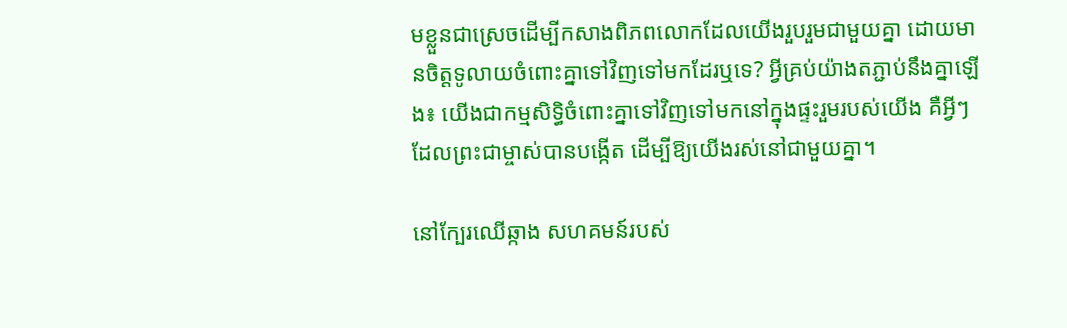មខ្លួនជាស្រេចដើម្បីកសាងពិភពលោកដែលយើងរួបរួមជាមួយគ្នា ដោយមានចិត្តទូលាយចំពោះគ្នាទៅវិញទៅមកដែរឬទេ? អ្វីគ្រប់យ៉ាងតភ្ជាប់នឹងគ្នាឡើង៖ យើងជាកម្មសិទ្ធិចំពោះគ្នាទៅវិញទៅមកនៅក្នុងផ្ទះរួមរបស់យើង គឺអ្វីៗដែលព្រះជាម្ចាស់បានបង្កើត ដើម្បីឱ្យយើងរស់នៅជាមួយគ្នា។

នៅក្បែរឈើឆ្កាង សហគមន៍របស់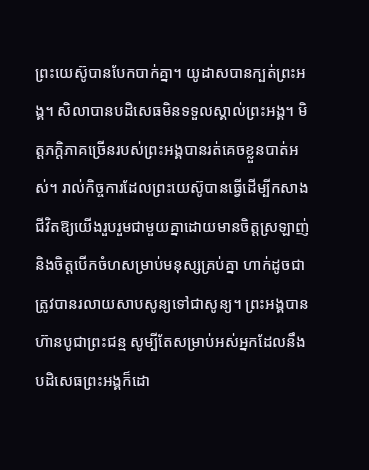ព្រះយេស៊ូបានបែកបាក់គ្នា។ យូដាសបានក្បត់ព្រះអង្គ។ សិលាបានបដិសេធមិនទទួលស្គាល់ព្រះអង្គ។ មិត្តភក្តិភាគច្រើនរបស់ព្រះអង្គបានរត់គេចខ្លួនបាត់អស់។ រាល់កិច្ចការដែលព្រះយេស៊ូបានធ្វើដើម្បីកសាងជីវិតឱ្យយើងរួបរួមជាមួយគ្នាដោយមានចិត្តស្រឡាញ់ និងចិត្តបើកចំហសម្រាប់មនុស្សគ្រប់គ្នា ហាក់ដូចជាត្រូវបានរលាយសាបសូន្យទៅជាសូន្យ។ ព្រះអង្គបានហ៊ានបូជាព្រះជន្ម សូម្បីតែសម្រាប់អស់អ្នកដែលនឹងបដិសេធព្រះអង្គក៏ដោ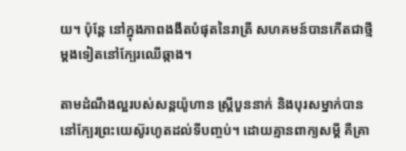យ។ ប៉ុន្តែ នៅក្នុងភាពងងឹតបំផុតនៃរាត្រី សហគមន៍បានកើតជាថ្មីម្តងទៀតនៅក្បែរឈើឆ្កាង។

តាមដំណឹងល្អរបស់សន្តយ៉ូហាន ស្ត្រីបួននាក់ និងបុរសម្នាក់បាននៅក្បែរព្រះយេស៊ូរហូតដល់ទីបញ្ចប់។ ដោយគ្មានពាក្យសម្តី គឺគ្រា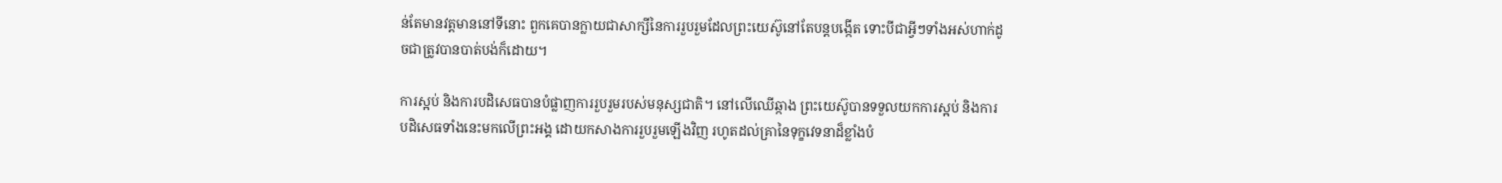ន់តែមានវត្តមាននៅទីនោះ ពួកគេបានក្លាយជាសាក្សីនៃការរួបរួមដែលព្រះយេស៊ូនៅតែបន្តបង្កើត ទោះបីជាអ្វីៗទាំងអស់ហាក់ដូចជាត្រូវបានបាត់បង់ក៏ដោយ។

ការស្អប់ និងការបដិសេធបានបំផ្លាញការរួបរួមរបស់មនុស្សជាតិ។ នៅលើឈើឆ្កាង ព្រះយេស៊ូបានទទួលយកការស្អប់ និងការបដិសេធទាំងនេះមកលើព្រះអង្គ ដោយកសាងការរួបរួមឡើងវិញ រហូតដល់គ្រានៃទុក្ខវេទនាដ៏ខ្លាំងបំ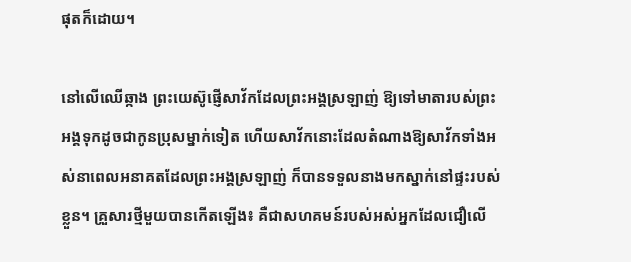ផុតក៏ដោយ។

នៅលើឈើឆ្កាង ព្រះយេស៊ូផ្ញើសាវ័កដែលព្រះអង្គស្រឡាញ់ ឱ្យទៅមាតារបស់ព្រះអង្គទុកដូចជាកូនប្រុសម្នាក់ទៀត ហើយសាវ័កនោះដែលតំណាងឱ្យសាវ័កទាំងអស់នាពេលអនាគតដែលព្រះអង្គស្រឡាញ់ ក៏បានទទួលនាងមកស្នាក់នៅផ្ទះរបស់ខ្លួន។ គ្រួសារថ្មីមួយបានកើតឡើង៖ គឺជាសហគមន៍របស់អស់អ្នកដែលជឿលើ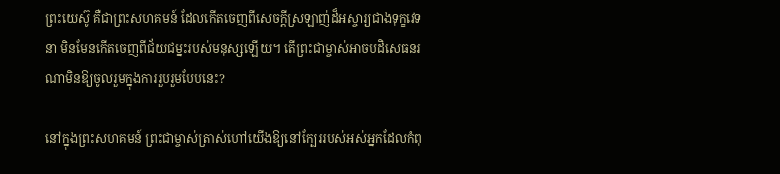ព្រះយេស៊ូ គឺជាព្រះសហគមន៍ ដែលកើតចេញពីសេចក្តីស្រឡាញ់ដ៏អស្ចារ្យជាងទុក្ខវេទនា មិនមែនកើតចេញពីជ័យជម្នះរបស់មនុស្សឡើយ។ តើព្រះជាម្ចាស់អាចបដិសេធនរណាមិនឱ្យចូលរួមក្នុងការរួបរួមបែបនេះ?

នៅក្នុងព្រះសហគមន៍ ព្រះជាម្ចាស់ត្រាស់ហៅយើងឱ្យនៅក្បែររបស់អស់អ្នកដែលកំពុ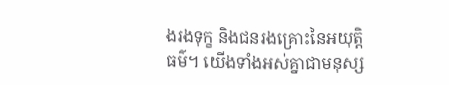ងរងទុក្ខ និងជនរងគ្រោះនៃអយុត្តិធម៌។ យើងទាំងអស់គ្នាជាមនុស្ស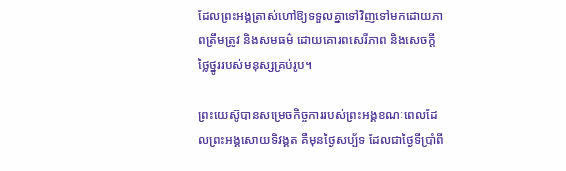ដែលព្រះអង្គត្រាស់ហៅឱ្យទទួលគ្នាទៅវិញទៅមកដោយភាពត្រឹមត្រូវ និងសមធម៌ ដោយគោរពសេរីភាព និងសេចក្តីថ្លៃថ្នូររបស់មនុស្សគ្រប់រូប។

ព្រះយេស៊ូបានសម្រេចកិច្ចការរបស់ព្រះអង្គខណៈពេលដែលព្រះអង្គសោយទិវង្គត គឺមុនថ្ងៃសប្ប័ទ ដែលជាថ្ងៃទីប្រាំពី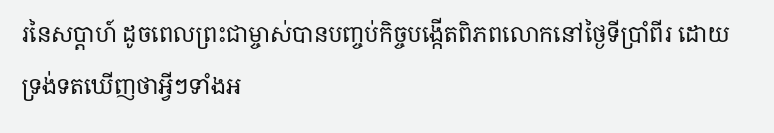រនៃសប្តាហ៍ ដូចពេលព្រះជាម្ចាស់បានបញ្ចប់កិច្ចបង្កើតពិភពលោកនៅថ្ងៃទីប្រាំពីរ ដោយទ្រង់ទតឃើញថាអ្វីៗទាំងអ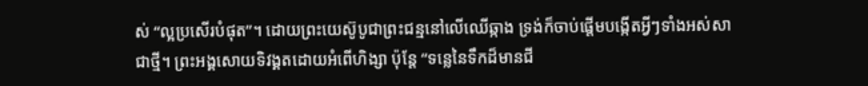ស់ “ល្អប្រសើរបំផុត”។ ដោយព្រះយេស៊ូបូជាព្រះជន្មនៅលើឈើឆ្កាង ទ្រង់ក៏ចាប់ផ្តើមបង្កើតអ្វីៗទាំងអស់សាជាថ្មី។ ព្រះអង្គសោយទិវង្គតដោយអំពើហិង្សា ប៉ុន្តែ “ទន្លេនៃទឹកដ៏មានជី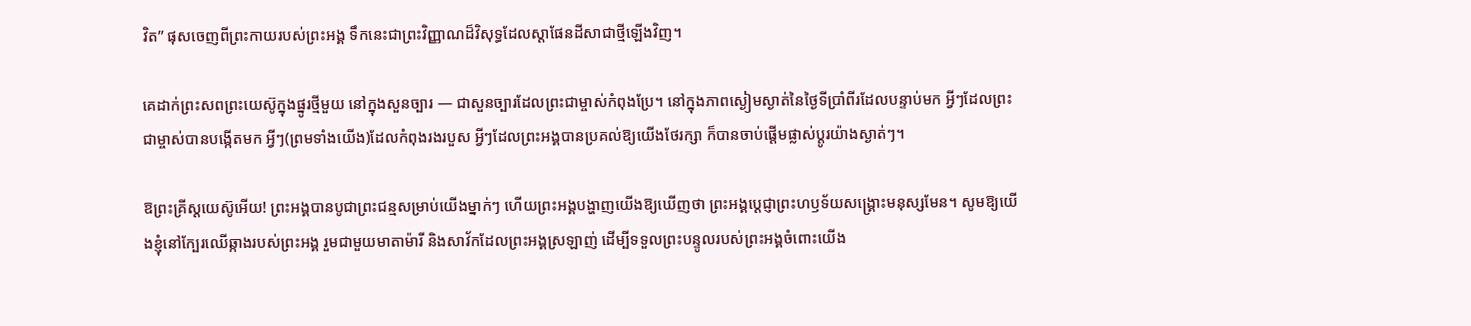វិត” ផុសចេញពីព្រះកាយរបស់ព្រះអង្គ ទឹកនេះជាព្រះវិញ្ញាណដ៏វិសុទ្ធដែលស្តាផែនដីសាជាថ្មីឡើងវិញ។

គេដាក់ព្រះសពព្រះយេស៊ូក្នុងផ្នូរថ្មីមួយ នៅក្នុងសួនច្បារ — ជាសួនច្បារដែលព្រះជាម្ចាស់កំពុងប្រែ។ នៅក្នុងភាពស្ងៀមស្ងាត់នៃថ្ងៃទីប្រាំពីរដែលបន្ទាប់មក អ្វីៗដែលព្រះជាម្ចាស់បានបង្កើតមក អ្វីៗ(ព្រមទាំងយើង)ដែលកំពុងរងរបួស អ្វីៗដែលព្រះអង្គបានប្រគល់ឱ្យយើងថែរក្សា ក៏បានចាប់ផ្តើមផ្លាស់ប្តូរយ៉ាងស្ងាត់ៗ។

ឱព្រះគ្រីស្តយេស៊ូអើយ! ព្រះអង្គបានបូជាព្រះជន្មសម្រាប់យើងម្នាក់ៗ ហើយព្រះអង្គបង្ហាញយើងឱ្យឃើញថា ព្រះអង្គប្តេជ្ញាព្រះហឫទ័យសង្រ្គោះមនុស្សមែន។ សូមឱ្យយើងខ្ញុំនៅក្បែរឈើឆ្កាងរបស់ព្រះអង្គ រួមជាមួយមាតាម៉ារី និងសាវ័កដែលព្រះអង្គស្រឡាញ់ ដើម្បីទទួលព្រះបន្ទូលរបស់ព្រះអង្គចំពោះយើង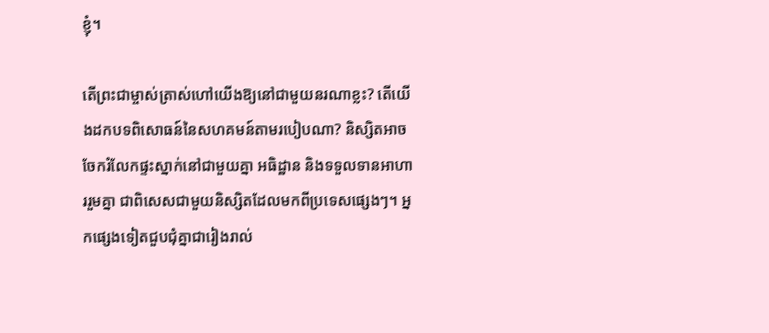ខ្ញុំ។

តើព្រះជាម្ចាស់ត្រាស់ហៅយើងឱ្យនៅជាមួយនរណាខ្លះ? តើយើងដកបទពិសោធន៍នៃសហគមន៍តាមរបៀបណា? និស្សិតអាចចែករំលែកផ្ទះស្នាក់នៅជាមួយគ្នា អធិដ្ឋាន និងទទួលទានអាហាររួមគ្នា ជាពិសេសជាមួយនិស្សិតដែលមកពីប្រទេសផ្សេងៗ។ អ្នកផ្សេងទៀតជួបជុំគ្នាជារៀងរាល់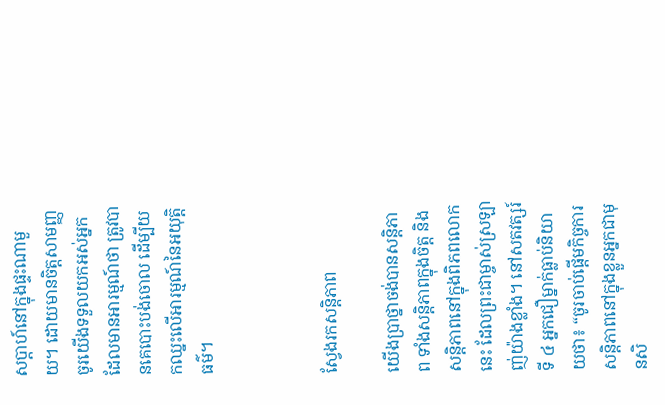សប្តាហ៍នៅក្នុងផ្ទះណាមួយ។ ដោយមានចិត្តសាមញ្ញ ចូរយើងទទួលយកអស់អ្នកដែលមានអារម្មណ៍ថា ត្រូវបានគេបោះបង់ចោល ដើម្បីយកឈ្នះលើអារម្មណ៍នៃអយុត្តិធម៌។



ស្វែងរកសន្តិភាព

យើងប្រាថ្នាចង់បានសន្តិភាព ទាំងសន្តិភាពក្នុងចិត្ត និងសន្តិភាពនៅក្នុងពិភពលោកនេះ ដែលព្រះជាម្ចាស់ស្រឡាញ់យ៉ាងខ្លាំង។ នៅសតវត្សរ៍ទី ៤ អ្នកជឿម្នាក់ធ្លាប់និយាយថា៖ “ចូរចាប់ផ្ដើមកិច្ចការសន្តិភាពនៅក្នុងខ្លួនអ្នកជាមុនសិ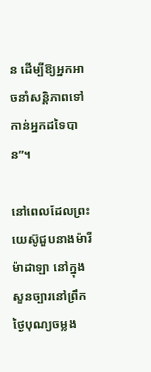ន ដើម្បីឱ្យអ្នកអាចនាំសន្តិភាពទៅកាន់អ្នកដទៃបាន”។

នៅពេលដែលព្រះយេស៊ូជួបនាងម៉ារី ម៉ាដាឡា នៅក្នុងសួនច្បារនៅព្រឹកថ្ងៃបុណ្យចម្លង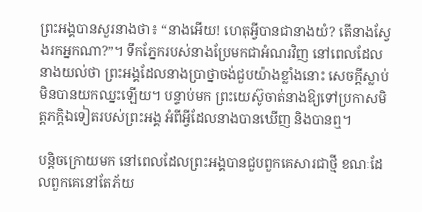ព្រះអង្គបានសួរនាងថា៖ “នាងអើយ! ហេតុអ្វីបានជានាងយំ? តើនាងស្វែងរកអ្នកណា?”។ ទឹកភ្នែករបស់នាងប្រែមកជាអំណរវិញ នៅពេលដែលនាងយល់ថា ព្រះអង្គដែលនាងប្រាថ្នាចង់ជួបយ៉ាងខ្លាំងនោះ សេចក្តីស្លាប់មិនបានយកឈ្នះឡើយ។ បន្ទាប់មក ព្រះយេស៊ូចាត់នាងឱ្យទៅប្រកាសមិត្តភក្តិឯទៀតរបស់ព្រះអង្គ អំពីអ្វីដែលនាងបានឃើញ និងបានឮ។

បន្តិចក្រោយមក នៅពេលដែលព្រះអង្គបានជួបពួកគេសារជាថ្មី ខណៈដែលពួកគេនៅតែភ័យ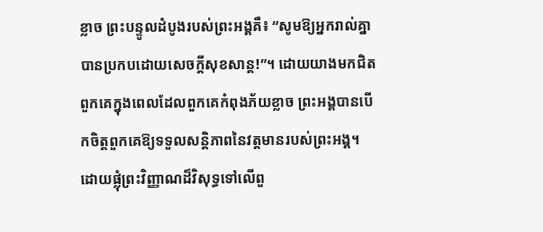ខ្លាច ព្រះបន្ទូលដំបូងរបស់ព្រះអង្គគឺ៖ “សូមឱ្យអ្នករាល់គ្នាបានប្រកបដោយសេចក្តីសុខសាន្ត!”។ ដោយយាងមកជិតពួកគេក្នុងពេលដែលពួកគេកំពុងភ័យខ្លាច ព្រះអង្គបានបើកចិត្តពួកគេឱ្យទទួលសន្តិភាពនៃវត្តមានរបស់ព្រះអង្គ។ ដោយផ្លុំព្រះវិញ្ញាណដ៏វិសុទ្ធទៅលើពួ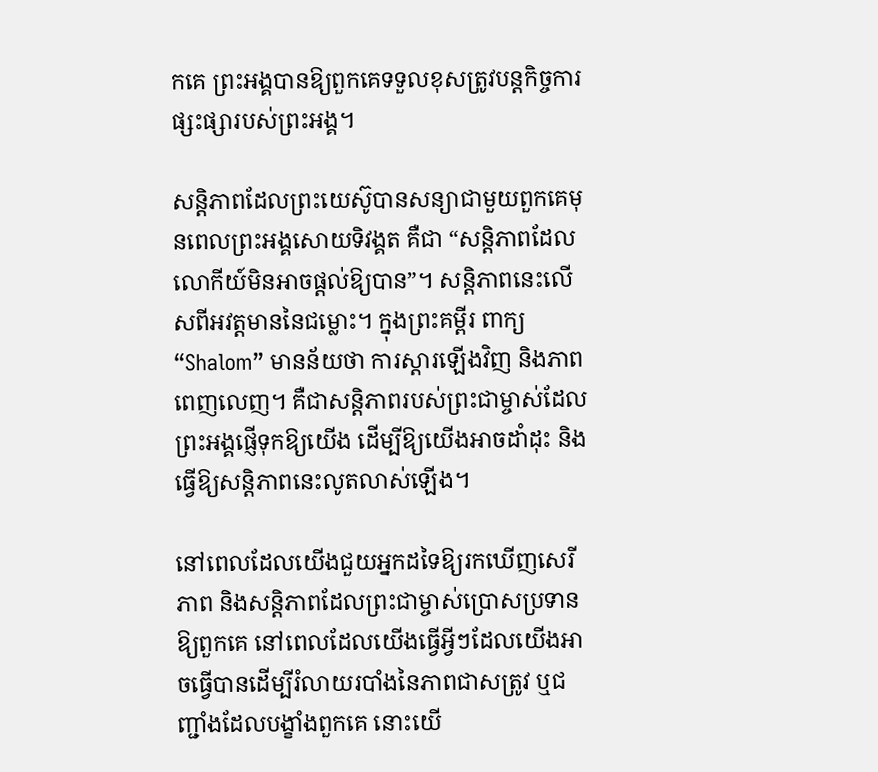កគេ ព្រះអង្គបានឱ្យពួកគេទទួលខុសត្រូវបន្តកិច្ចការផ្សះផ្សារបស់ព្រះអង្គ។

សន្តិភាពដែលព្រះយេស៊ូបានសន្យាជាមួយពួកគេមុនពេលព្រះអង្គសោយទិវង្គត គឺជា “សន្តិភាពដែលលោកីយ៍មិនអាចផ្តល់ឱ្យបាន”។ សន្តិភាពនេះលើសពីអវត្តមាននៃជម្លោះ។ ក្នុងព្រះគម្ពីរ ពាក្យ “Shalom” មានន័យថា ការស្តារឡើងវិញ និងភាពពេញលេញ។ គឺជាសន្តិភាពរបស់ព្រះជាម្ចាស់ដែលព្រះអង្គផ្ញើទុកឱ្យយើង ដើម្បីឱ្យយើងអាចដាំដុះ និងធ្វើឱ្យសន្តិភាពនេះលូតលាស់ឡើង។

នៅពេលដែលយើងជួយអ្នកដទៃឱ្យរកឃើញសេរីភាព និងសន្តិភាពដែលព្រះជាម្ចាស់ប្រោសប្រទានឱ្យពួកគេ នៅពេលដែលយើងធ្វើអ្វីៗដែលយើងអាចធ្វើបានដើម្បីរំលាយរបាំងនៃភាពជាសត្រូវ ឬជញ្ជាំងដែលបង្ខាំងពួកគេ នោះយើ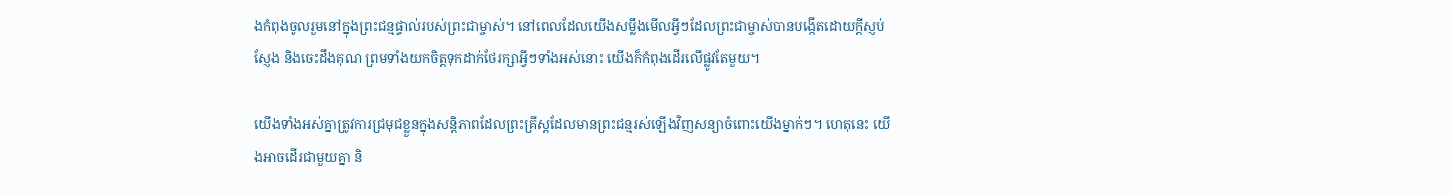ងកំពុងចូលរួមនៅក្នុងព្រះជន្មផ្ទាល់របស់ព្រះជាម្ចាស់។ នៅពេលដែលយើងសម្លឹងមើលអ្វីៗដែលព្រះជាម្ចាស់បានបង្កើតដោយក្តីស្ញប់ស្ញែង និងចេះដឹងគុណ ព្រមទាំងយកចិត្តទុកដាក់ថែរក្សាអ្វីៗទាំងអស់នោះ យើងក៏កំពុងដើរលើផ្លូវតែមួយ។

យើងទាំងអស់គ្នាត្រូវការជ្រមុជខ្លួនក្នុងសន្តិភាពដែលព្រះគ្រីស្តដែលមានព្រះជន្មរស់ឡើងវិញសន្យាចំពោះយើងម្នាក់ៗ។ ហេតុនេះ យើងអាចដើរជាមួយគ្នា និ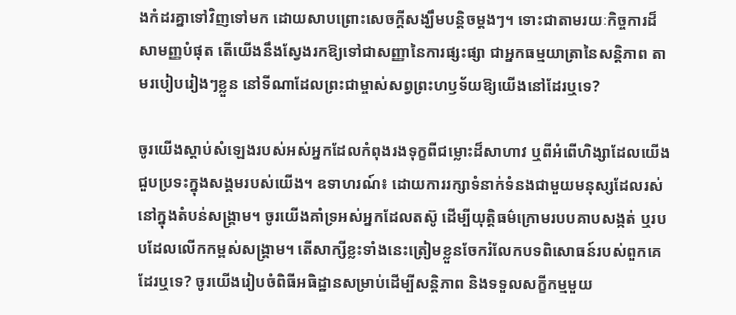ងកំដរគ្នាទៅវិញទៅមក ដោយសាបព្រោះសេចក្តីសង្ឃឹមបន្តិចម្តងៗ។ ទោះជាតាមរយៈកិច្ចការដ៏សាមញ្ញបំផុត តើយើងនឹងស្វែងរកឱ្យទៅជាសញ្ញានៃការផ្សះផ្សា ជាអ្នកធម្មយាត្រានៃសន្តិភាព តាមរបៀបរៀងៗខ្លួន នៅទីណាដែលព្រះជាម្ចាស់សព្វព្រះហឫទ័យឱ្យយើងនៅដែរឬទេ?

ចូរយើងស្តាប់សំឡេងរបស់អស់អ្នកដែលកំពុងរងទុក្ខពីជម្លោះដ៏សាហាវ ឬពីអំពើហិង្សាដែលយើងជួបប្រទះក្នុងសង្គមរបស់យើង។ ឧទាហរណ៍៖ ដោយការរក្សាទំនាក់ទំនងជាមួយមនុស្សដែលរស់នៅក្នុងតំបន់សង្គ្រាម។ ចូរយើងគាំទ្រអស់អ្នកដែលតស៊ូ ដើម្បីយុត្តិធម៌ក្រោមរបបគាបសង្កត់ ឬរបបដែលលើកកម្ពស់សង្គ្រាម។ តើសាក្សីខ្លះទាំងនេះត្រៀមខ្លួនចែករំលែកបទពិសោធន៍របស់ពួកគេដែរឬទេ? ចូរយើងរៀបចំពិធីអធិដ្ឋានសម្រាប់ដើម្បីសន្តិភាព និងទទួលសក្ខីកម្មមួយ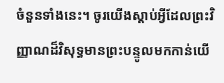ចំនួនទាំងនេះ។ ចូរយើងស្តាប់អ្វីដែលព្រះវិញ្ញាណដ៏វិសុទ្ធមានព្រះបន្ទូលមកកាន់យើ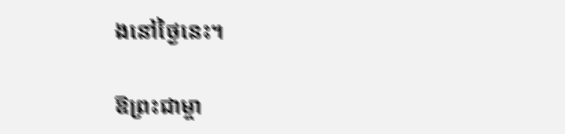ងនៅថ្ងៃនេះ។

ឱព្រះជាម្ចា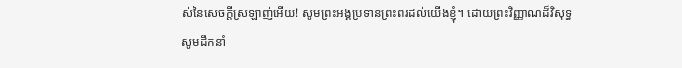ស់នៃសេចក្តីស្រឡាញ់អើយ! សូមព្រះអង្គប្រទានព្រះពរដល់យើងខ្ញុំ។ ដោយព្រះវិញ្ញាណដ៏វិសុទ្ធ សូមដឹកនាំ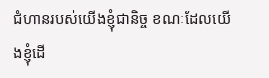ជំហានរបស់យើងខ្ញុំជានិច្ច ខណៈដែលយើងខ្ញុំដើ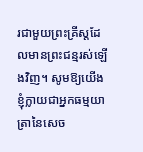រជាមួយព្រះគ្រីស្តដែលមានព្រះជន្មរស់ឡើងវិញ។ សូមឱ្យយើងខ្ញុំក្លាយជាអ្នកធម្មយាត្រានៃសេច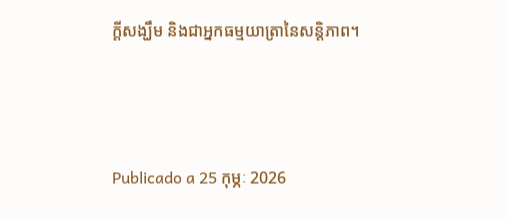ក្តីសង្ឃឹម និងជាអ្នកធម្មយាត្រានៃសន្តិភាព។



Publicado a 25 កុម្ភៈ 2026